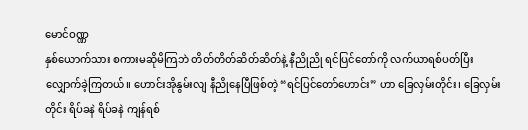မောင်ဝဏ္ဏ
နှစ်ယောက်သား စကားမဆိုမိကြဘဲ တိတ်တိတ်ဆိတ်ဆိတ်နဲ့ နီညိုညို ရင်ပြင်တော်ကို လက်ယာရစ်ပတ်ပြီး လျှောက်ခဲ့ကြတယ်။ ဟောင်းအိုနွမ်းလျ နီညိုနေပြီဖြစ်တဲ့ “ရင်ပြင်တော်ဟောင်း” ဟာ ခြေလှမ်းတိုင်း၊ ခြေလှမ်းတိုင်း ရိပ်ခနဲ ရိပ်ခနဲ ကျန်ရစ်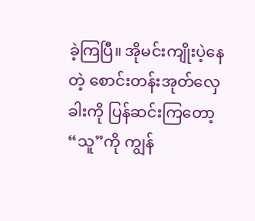ခဲ့ကြပြီ။ အိုမင်းကျိုးပဲ့နေတဲ့ စောင်းတန်းအုတ်လှေခါးကို ပြန်ဆင်းကြတော့ “သူ”ကို ကျွန်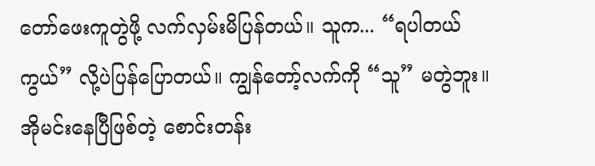တော်ဖေးကူတွဲဖို့ လက်လှမ်းမိပြန်တယ်။ သူက... “ရပါတယ်ကွယ်” လို့ပဲပြန်ပြောတယ်။ ကျွန်တော့်လက်ကို “သူ” မတွဲဘူး။ အိုမင်းနေပြီဖြစ်တဲ့ စောင်းတန်း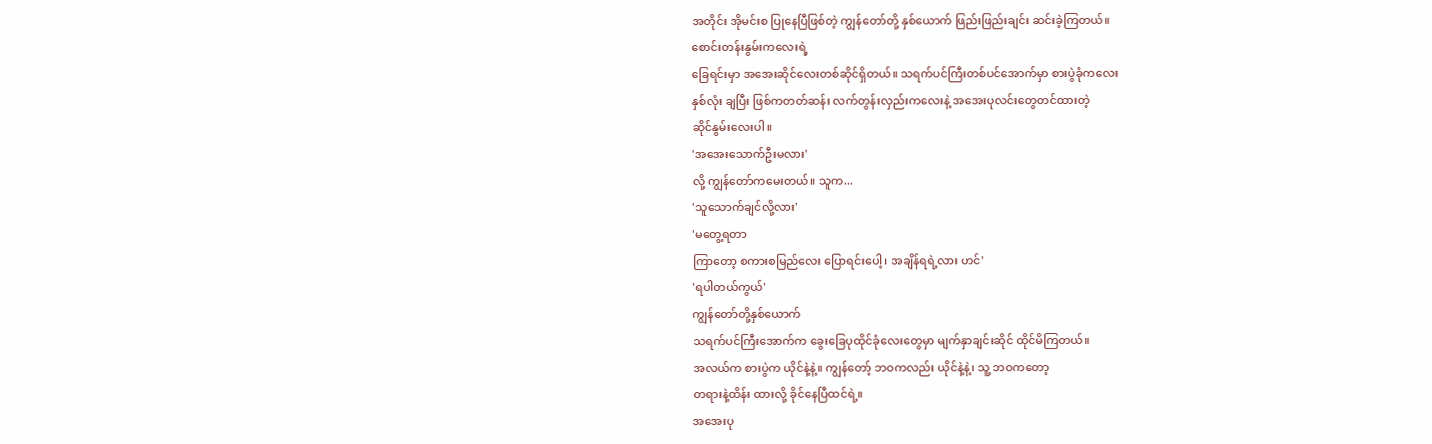အတိုင်း အိုမင်းစ ပြုနေပြီဖြစ်တဲ့ ကျွန်တော်တို့ နှစ်ယောက် ဖြည်းဖြည်းချင်း ဆင်းခဲ့ကြတယ်။
စောင်းတန်းနွမ်းကလေးရဲ့
ခြေရင်းမှာ အအေးဆိုင်လေးတစ်ဆိုင်ရှိတယ်။ သရက်ပင်ကြီးတစ်ပင်အောက်မှာ စားပွဲခုံကလေး
နှစ်လုံး ချပြီး ဖြစ်ကတတ်ဆန်း လက်တွန်းလှည်းကလေးနဲ့ အအေးပုလင်းတွေတင်ထားတဲ့
ဆိုင်နွမ်းလေးပါ။
'အအေးသောက်ဦးမလား'
လို့ ကျွန်တော်ကမေးတယ်။ သူက...
'သူသောက်ချင်လို့လား'
'မတွေ့ရတာ
ကြာတော့ စကားစမြည်လေး ပြောရင်းပေါ့၊ အချိန်ရရဲ့လား ဟင်'
'ရပါတယ်ကွယ်'
ကျွန်တော်တို့နှစ်ယောက်
သရက်ပင်ကြီးအောက်က ခွေးခြေပုထိုင်ခုံလေးတွေမှာ မျက်နှာချင်းဆိုင် ထိုင်မိကြတယ်။
အလယ်က စားပွဲက ယိုင်နဲ့နဲ့။ ကျွန်တော့် ဘဝကလည်း ယိုင်နဲ့နဲ့၊ သူ့ ဘဝကတော့
တရားနဲ့ထိန်း ထားလို့ ခိုင်နေပြီထင်ရဲ့။
အအေးပု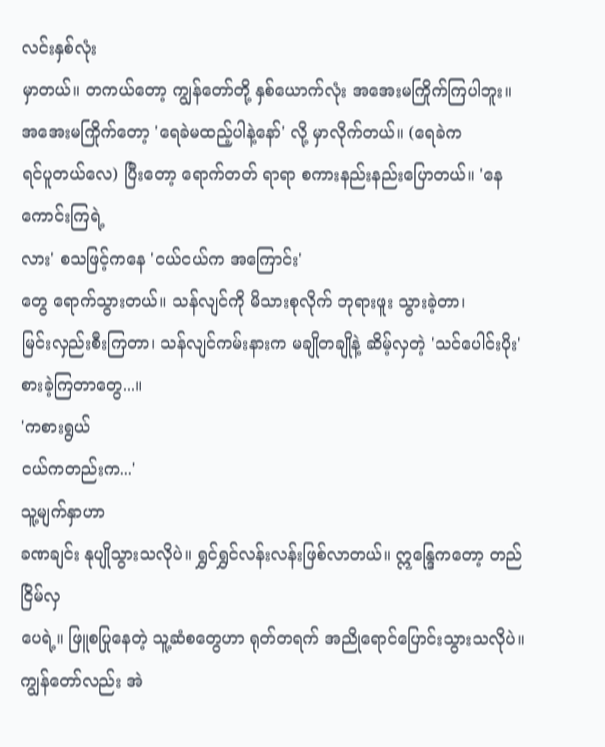လင်းနှစ်လုံး
မှာတယ်။ တကယ်တော့ ကျွန်တော်တို့ နှစ်ယောက်လုံး အအေးမကြိုက်ကြပါဘူး။
အအေးမကြိုက်တော့ 'ရေခဲမထည့်ပါနဲ့နော်' လို့ မှာလိုက်တယ်။ (ရေခဲက
ရင်ပူတယ်လေ) ပြီးတော့ ရောက်တတ် ရာရာ စကားနည်းနည်းပြောတယ်။ 'နေကောင်းကြရဲ့
လား' စသဖြင့်ကနေ 'ငယ်ငယ်က အကြောင်း'
တွေ ရောက်သွားတယ်။ သန်လျင်ကို မိသားစုလိုက် ဘုရားဖူး သွားခဲ့တာ၊
မြင်းလှည်းစီးကြတာ၊ သန်လျင်ကမ်းနားက မချိုတချိုနဲ့ ဆိမ့်လှတဲ့ 'သင်ပေါင်းပိုး' စားခဲ့ကြတာတွေ...။
'ကစားရွယ်
ငယ်ကတည်းက...'
သူ့မျက်နှာဟာ
ခဏချင်း နုပျိုသွားသလိုပဲ။ ရွှင်ရွှင်လန်းလန်းဖြစ်လာတယ်။ ဣန္ဒြေကတော့ တည်ငြိမ်လှ
ပေရဲ့။ ဖြူစပြုနေတဲ့ သူ့ဆံစတွေဟာ ရုတ်တရက် အညိုရောင်ပြောင်းသွားသလိုပဲ။
ကျွန်တော်လည်း အဲ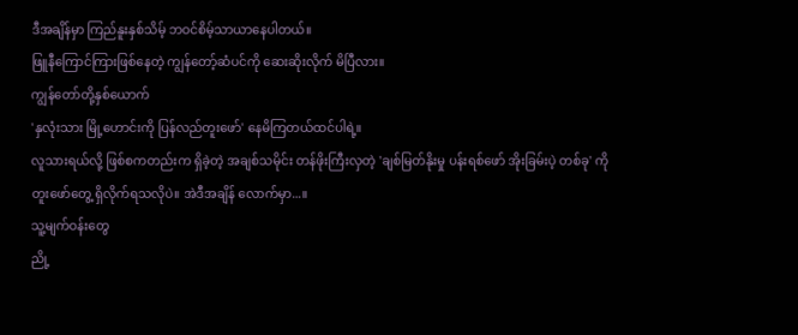ဒီအချိန်မှာ ကြည်နူးနှစ်သိမ့် ဘဝင်စိမ့်သာယာနေပါတယ်။
ဖြူနီကြောင်ကြားဖြစ်နေတဲ့ ကျွန်တော့်ဆံပင်ကို ဆေးဆိုးလိုက် မိပြီလား။
ကျွန်တော်တို့နှစ်ယောက်
'နှလုံးသား မြို့ဟောင်းကို ပြန်လည်တူးဖော်' နေမိကြတယ်ထင်ပါရဲ့။
လူသားရယ်လို့ ဖြစ်စကတည်းက ရှိခဲ့တဲ့ အချစ်သမိုင်း တန်ဖိုးကြီးလှတဲ့ 'ချစ်မြတ်နိုးမှု ပန်းရစ်ဖော် အိုးခြမ်းပဲ့ တစ်ခု' ကို
တူးဖော်တွေ့ ရှိလိုက်ရသလိုပဲ။ အဲဒီအချိန် လောက်မှာ...။
သူ့မျက်ဝန်းတွေ
ညို့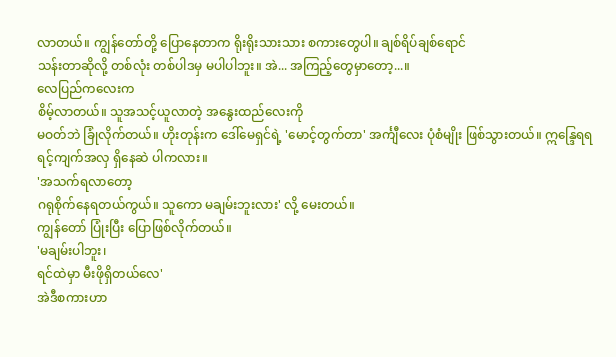လာတယ်။ ကျွန်တော်တို့ ပြောနေတာက ရိုးရိုးသားသား စကားတွေပါ။ ချစ်ရိပ်ချစ်ရောင်
သန်းတာဆိုလို့ တစ်လုံး တစ်ပါဒမှ မပါပါဘူး။ အဲ... အကြည့်တွေမှာတော့...။
လေပြည်ကလေးက
စိမ့်လာတယ်။ သူအသင့်ယူလာတဲ့ အနွေးထည်လေးကို
မဝတ်ဘဲ ခြုံလိုက်တယ်။ ဟိုးတုန်းက ဒေါ်မေရှင်ရဲ့ 'မောင့်တွက်တာ' အင်္ကျီလေး ပုံစံမျိုး ဖြစ်သွားတယ်။ ဣန္ဒြေရရ ရင့်ကျက်အလှ ရှိနေဆဲ ပါကလား။
'အသက်ရလာတော့
ဂရုစိုက်နေရတယ်ကွယ်။ သူကော မချမ်းဘူးလား' လို့ မေးတယ်။
ကျွန်တော် ပြုံးပြီး ပြောဖြစ်လိုက်တယ်။
'မချမ်းပါဘူး၊
ရင်ထဲမှာ မီးဖိုရှိတယ်လေ'
အဲဒီစကားဟာ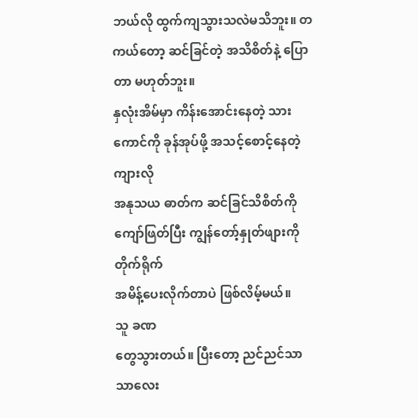ဘယ်လို ထွက်ကျသွားသလဲမသိဘူး။ တကယ်တော့ ဆင်ခြင်တဲ့ အသိစိတ်နဲ့ ပြောတာ မဟုတ်ဘူး။
နှလုံးအိမ်မှာ ကိန်းအောင်းနေတဲ့ သားကောင်ကို ခုန်အုပ်ဖို့ အသင့်စောင့်နေတဲ့ ကျားလို
အနုသယ ဓာတ်က ဆင်ခြင်သိစိတ်ကို ကျော်ဖြတ်ပြီး ကျွန်တော့်နှုတ်ဖျားကို တိုက်ရိုက်
အမိန့်ပေးလိုက်တာပဲ ဖြစ်လိမ့်မယ်။
သူ ခဏ
တွေသွားတယ်။ ပြီးတော့ ညင်ညင်သာသာလေး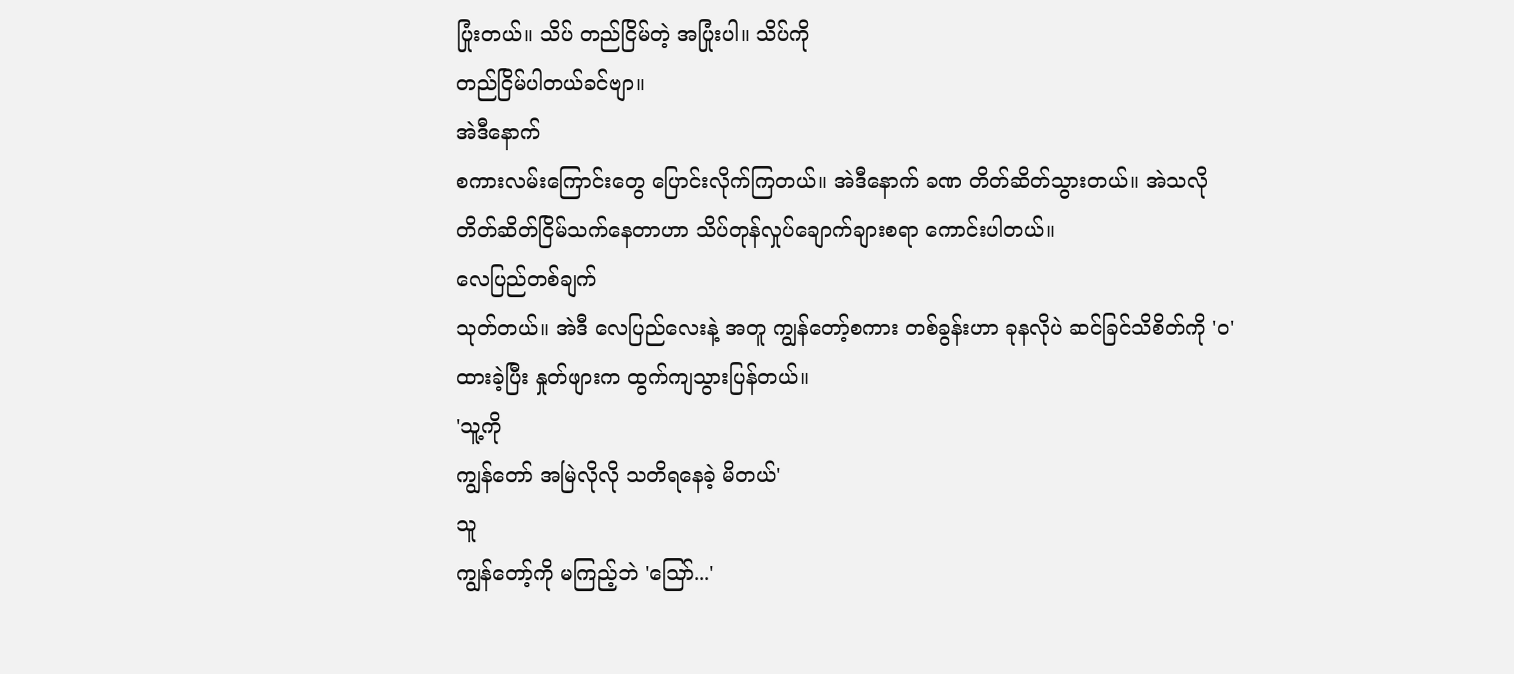ပြုံးတယ်။ သိပ် တည်ငြိမ်တဲ့ အပြုံးပါ။ သိပ်ကို
တည်ငြိမ်ပါတယ်ခင်ဗျာ။
အဲဒီနောက်
စကားလမ်းကြောင်းတွေ ပြောင်းလိုက်ကြတယ်။ အဲဒီနောက် ခဏ တိတ်ဆိတ်သွားတယ်။ အဲသလို
တိတ်ဆိတ်ငြိမ်သက်နေတာဟာ သိပ်တုန်လှုပ်ချောက်ချားစရာ ကောင်းပါတယ်။
လေပြည်တစ်ချက်
သုတ်တယ်။ အဲဒီ လေပြည်လေးနဲ့ အတူ ကျွန်တော့်စကား တစ်ခွန်းဟာ ခုနလိုပဲ ဆင်ခြင်သိစိတ်ကို 'ဝ'
ထားခဲ့ပြီး နှုတ်ဖျားက ထွက်ကျသွားပြန်တယ်။
'သူ့ကို
ကျွန်တော် အမြဲလိုလို သတိရနေခဲ့ မိတယ်'
သူ
ကျွန်တော့်ကို မကြည့်ဘဲ 'သြော်...'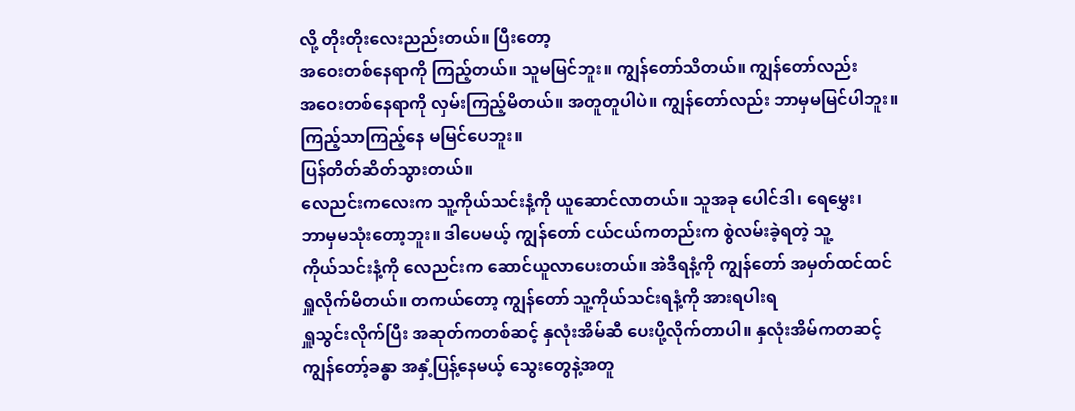လို့ တိုးတိုးလေးညည်းတယ်။ ပြီးတော့
အဝေးတစ်နေရာကို ကြည့်တယ်။ သူမမြင်ဘူး။ ကျွန်တော်သိတယ်။ ကျွန်တော်လည်း
အဝေးတစ်နေရာကို လှမ်းကြည့်မိတယ်။ အတူတူပါပဲ။ ကျွန်တော်လည်း ဘာမှမမြင်ပါဘူး။
ကြည့်သာကြည့်နေ မမြင်ပေဘူး။
ပြန်တိတ်ဆိတ်သွားတယ်။
လေညင်းကလေးက သူ့ကိုယ်သင်းနံ့ကို ယူဆောင်လာတယ်။ သူအခု ပေါင်ဒါ၊ ရေမွှေး၊
ဘာမှမသုံးတော့ဘူး။ ဒါပေမယ့် ကျွန်တော် ငယ်ငယ်ကတည်းက စွဲလမ်းခဲ့ရတဲ့ သူ့
ကိုယ်သင်းနံ့ကို လေညင်းက ဆောင်ယူလာပေးတယ်။ အဲဒီရနံ့ကို ကျွန်တော် အမှတ်ထင်ထင်
ရှူလိုက်မိတယ်။ တကယ်တော့ ကျွန်တော် သူ့ကိုယ်သင်းရနံ့ကို အားရပါးရ
ရှူသွင်းလိုက်ပြီး အဆုတ်ကတစ်ဆင့် နှလုံးအိမ်ဆီ ပေးပို့လိုက်တာပါ။ နှလုံးအိမ်ကတဆင့်
ကျွန်တော့်ခန္ဓာ အနှံ့ပြန့်နေမယ့် သွေးတွေနဲ့အတူ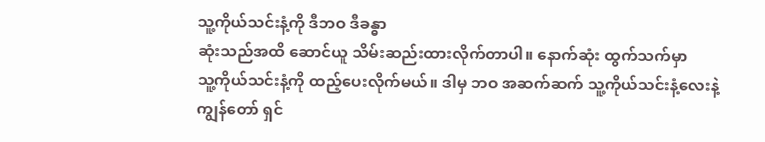သူ့ကိုယ်သင်းနံ့ကို ဒီဘဝ ဒီခန္ဓာ
ဆုံးသည်အထိ ဆောင်ယူ သိမ်းဆည်းထားလိုက်တာပါ။ နောက်ဆုံး ထွက်သက်မှာ
သူ့ကိုယ်သင်းနံ့ကို ထည့်ပေးလိုက်မယ်။ ဒါမှ ဘဝ အဆက်ဆက် သူ့ကိုယ်သင်းနံ့လေးနဲ့
ကျွန်တော် ရှင်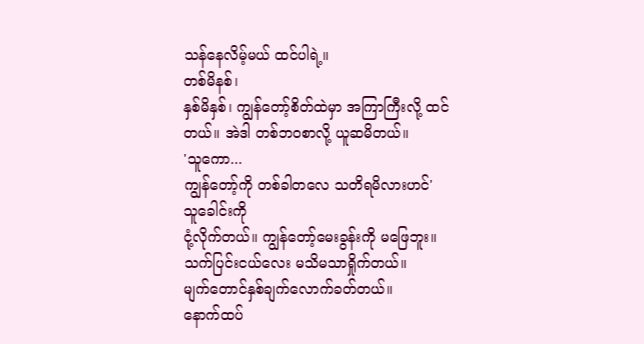သန်နေလိမ့်မယ် ထင်ပါရဲ့။
တစ်မိနစ်၊
နှစ်မိနှစ်၊ ကျွန်တော့်စိတ်ထဲမှာ အကြာကြီးလို့ ထင်တယ်။ အဲဒါ တစ်ဘဝစာလို့ ယူဆမိတယ်။
'သူကော...
ကျွန်တော့်ကို တစ်ခါတလေ သတိရမိလားဟင်'
သူခေါင်းကို
ငုံ့လိုက်တယ်။ ကျွန်တော့်မေးခွန်းကို မဖြေဘူး။ သက်ပြင်းငယ်လေး မသိမသာရှိုက်တယ်။
မျက်တောင်နှစ်ချက်လောက်ခတ်တယ်။
နောက်ထပ်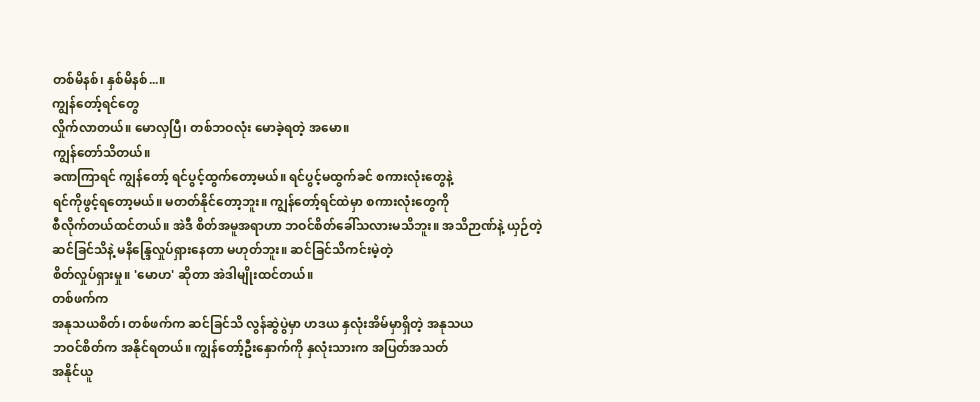တစ်မိနစ်၊ နှစ်မိနစ်...။
ကျွန်တော့်ရင်တွေ
လှိုက်လာတယ်။ မောလှပြီ၊ တစ်ဘဝလုံး မောခဲ့ရတဲ့ အမော။
ကျွန်တော်သိတယ်။
ခဏကြာရင် ကျွန်တော့် ရင်ပွင့်ထွက်တော့မယ်။ ရင်ပွင့်မထွက်ခင် စကားလုံးတွေနဲ့
ရင်ကိုဖွင့်ရတော့မယ်။ မတတ်နိုင်တော့ဘူး။ ကျွန်တော့်ရင်ထဲမှာ စကားလုံးတွေကို
စီလိုက်တယ်ထင်တယ်။ အဲဒီ စိတ်အမူအရာဟာ ဘဝင်စိတ်ခေါ်သလားမသိဘူး။ အသိဉာဏ်နဲ့ ယှဉ်တဲ့
ဆင်ခြင်သိနဲ့ မနိန္ဒြေလှုပ်ရှားနေတာ မဟုတ်ဘူး။ ဆင်ခြင်သိကင်းမဲ့တဲ့
စိတ်လှုပ်ရှားမှု။ 'မောဟ' ဆိုတာ အဲဒါမျိုးထင်တယ်။
တစ်ဖက်က
အနုသယစိတ်၊ တစ်ဖက်က ဆင်ခြင်သိ လွန်ဆွဲပွဲမှာ ဟဒယ နှလုံးအိမ်မှာရှိတဲ့ အနုသယ
ဘဝင်စိတ်က အနိုင်ရတယ်။ ကျွန်တော့်ဦးနှောက်ကို နှလုံးသားက အပြတ်အသတ်
အနိုင်ယူ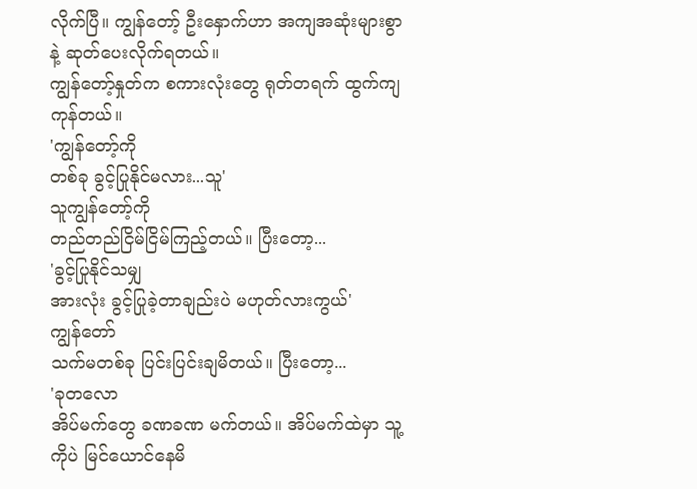လိုက်ပြီ။ ကျွန်တော့် ဦးနှောက်ဟာ အကျအဆုံးများစွာနဲ့ ဆုတ်ပေးလိုက်ရတယ်။
ကျွန်တော့်နှုတ်က စကားလုံးတွေ ရုတ်တရက် ထွက်ကျကုန်တယ်။
'ကျွန်တော့်ကို
တစ်ခု ခွင့်ပြုနိုင်မလား...သူ'
သူကျွန်တော့်ကို
တည်တည်ငြိမ်ငြိမ်ကြည့်တယ်။ ပြီးတော့...
'ခွင့်ပြုနိုင်သမျှ
အားလုံး ခွင့်ပြုခဲ့တာချည်းပဲ မဟုတ်လားကွယ်'
ကျွန်တော်
သက်မတစ်ခု ပြင်းပြင်းချမိတယ်။ ပြီးတော့...
'ခုတလော
အိပ်မက်တွေ ခဏခဏ မက်တယ်။ အိပ်မက်ထဲမှာ သူ့ကိုပဲ မြင်ယောင်နေမိ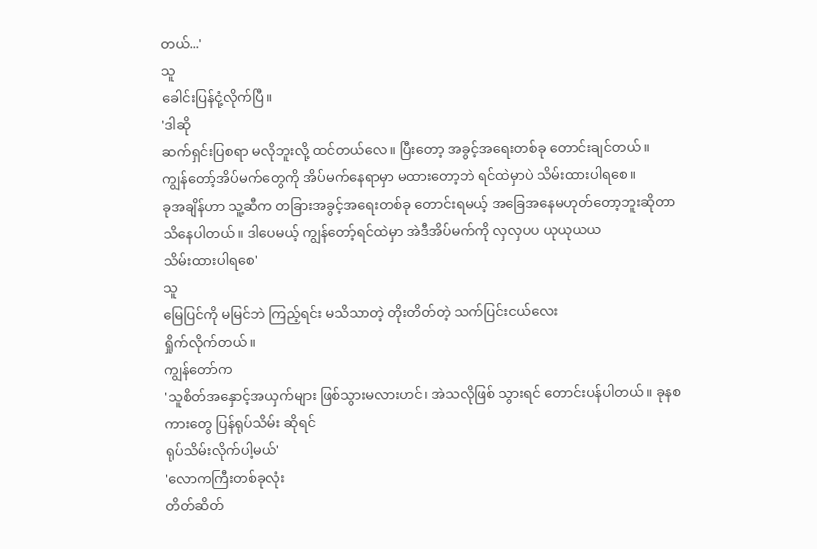တယ်...'
သူ
ခေါင်းပြန်ငုံ့လိုက်ပြီ။
'ဒါဆို
ဆက်ရှင်းပြစရာ မလိုဘူးလို့ ထင်တယ်လေ။ ပြီးတော့ အခွင့်အရေးတစ်ခု တောင်းချင်တယ်။
ကျွန်တော့်အိပ်မက်တွေကို အိပ်မက်နေရာမှာ မထားတော့ဘဲ ရင်ထဲမှာပဲ သိမ်းထားပါရစေ။
ခုအချိန်ဟာ သူ့ဆီက တခြားအခွင့်အရေးတစ်ခု တောင်းရမယ့် အခြေအနေမဟုတ်တော့ဘူးဆိုတာ
သိနေပါတယ်။ ဒါပေမယ့် ကျွန်တော့်ရင်ထဲမှာ အဲဒီအိပ်မက်ကို လှလှပပ ယုယုယယ
သိမ်းထားပါရစေ'
သူ
မြေပြင်ကို မမြင်ဘဲ ကြည့်ရင်း မသိသာတဲ့ တိုးတိတ်တဲ့ သက်ပြင်းငယ်လေး
ရှိုက်လိုက်တယ်။
ကျွန်တော်က
'သူစိတ်အနှောင့်အယှက်များ ဖြစ်သွားမလားဟင်၊ အဲသလိုဖြစ် သွားရင် တောင်းပန်ပါတယ်။ ခုနစကားတွေ ပြန်ရုပ်သိမ်း ဆိုရင်
ရုပ်သိမ်းလိုက်ပါ့မယ်'
'လောကကြီးတစ်ခုလုံး
တိတ်ဆိတ်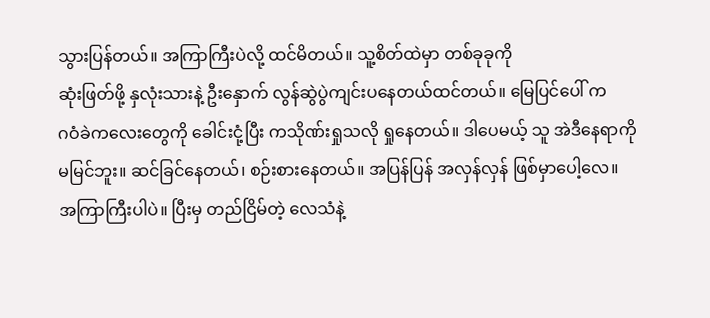သွားပြန်တယ်။ အကြာကြီးပဲလို့ ထင်မိတယ်။ သူ့စိတ်ထဲမှာ တစ်ခုခုကို
ဆုံးဖြတ်ဖို့ နှလုံးသားနဲ့ ဦးနှောက် လွန်ဆွဲပွဲကျင်းပနေတယ်ထင်တယ်။ မြေပြင်ပေါ် က
ဂဝံခဲကလေးတွေကို ခေါင်းငုံ့ပြီး ကသိုဏ်းရှုသလို ရှုနေတယ်။ ဒါပေမယ့် သူ အဲဒီနေရာကို
မမြင်ဘူး။ ဆင်ခြင်နေတယ်၊ စဉ်းစားနေတယ်။ အပြန်ပြန် အလှန်လှန် ဖြစ်မှာပေါ့လေ။
အကြာကြီးပါပဲ။ ပြီးမှ တည်ငြိမ်တဲ့ လေသံနဲ့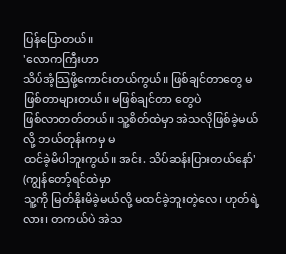ပြန်ပြောတယ်။
'လောကကြီးဟာ
သိပ်အံ့သြဖို့ကောင်းတယ်ကွယ်။ ဖြစ်ချင်တာတွေ မဖြစ်တာများတယ်။ မဖြစ်ချင်တာ တွေပဲ
ဖြစ်လာတတ်တယ်။ သူ့စိတ်ထဲမှာ အဲသလိုဖြစ်ခဲ့မယ်လို့ ဘယ်တုန်းကမှ မ
ထင်ခဲ့မိပါဘူးကွယ်။ အင်း. သိပ်ဆန်းပြားတယ်နော်'
(ကျွန်တော့်ရင်ထဲမှာ
သူ့ကို မြတ်နိုးမိခဲ့မယ်လို့ မထင်ခဲ့ဘူးတဲ့လေ၊ ဟုတ်ရဲ့လား၊ တကယ်ပဲ အဲသ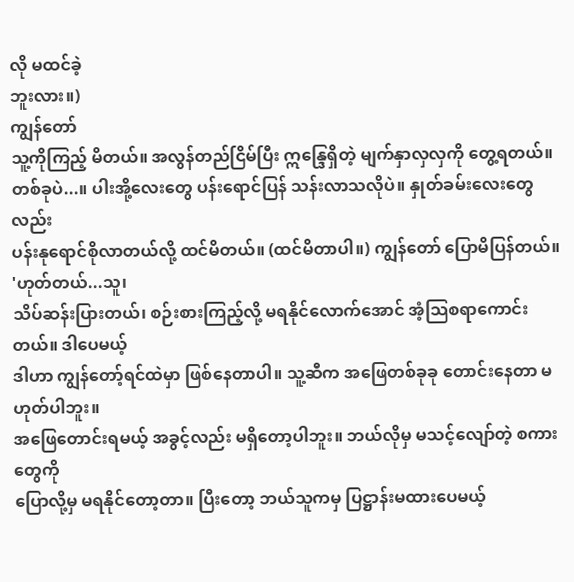လို မထင်ခဲ့
ဘူးလား။)
ကျွန်တော်
သူ့ကိုကြည့် မိတယ်။ အလွန်တည်ငြိမ်ပြီး ဣန္ဒြေရှိတဲ့ မျက်နှာလှလှကို တွေ့ရတယ်။
တစ်ခုပဲ...။ ပါးအို့လေးတွေ ပန်းရောင်ပြန် သန်းလာသလိုပဲ။ နှုတ်ခမ်းလေးတွေလည်း
ပန်းနုရောင်စိုလာတယ်လို့ ထင်မိတယ်။ (ထင်မိတာပါ။) ကျွန်တော် ပြောမိပြန်တယ်။
'ဟုတ်တယ်...သူ၊
သိပ်ဆန်းပြားတယ်၊ စဉ်းစားကြည့်လို့ မရနိုင်လောက်အောင် အံ့သြစရာကောင်းတယ်။ ဒါပေမယ့်
ဒါဟာ ကျွန်တော့်ရင်ထဲမှာ ဖြစ်နေတာပါ။ သူ့ဆီက အဖြေတစ်ခုခု တောင်းနေတာ မဟုတ်ပါဘူး။
အဖြေတောင်းရမယ့် အခွင့်လည်း မရှိတော့ပါဘူး။ ဘယ်လိုမှ မသင့်လျော်တဲ့ စကားတွေကို
ပြောလို့မှ မရနိုင်တော့တာ။ ပြီးတော့ ဘယ်သူကမှ ပြဋ္ဌာန်းမထားပေမယ့်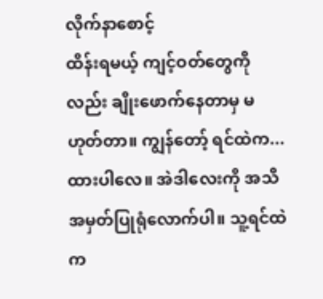လိုက်နာစောင့်
ထိန်းရမယ့် ကျင့်ဝတ်တွေကိုလည်း ချိုးဖောက်နေတာမှ မဟုတ်တာ။ ကျွန်တော့် ရင်ထဲက...
ထားပါလေ။ အဲဒါလေးကို အသိအမှတ်ပြုရုံလောက်ပါ။ သူ့ရင်ထဲက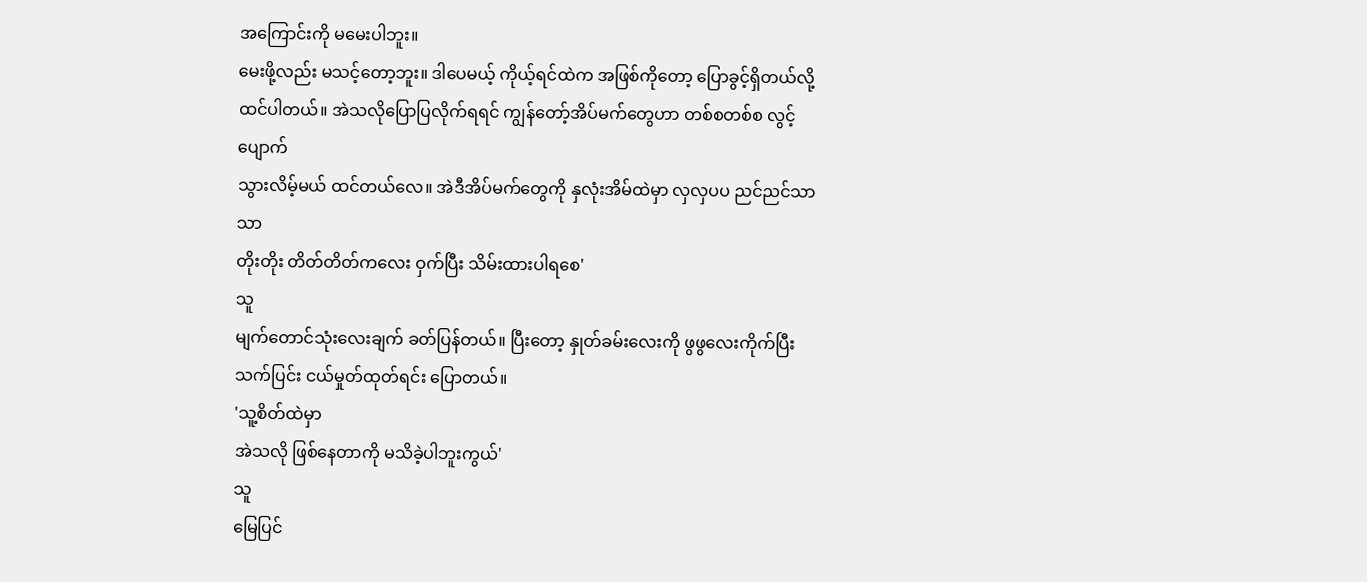အကြောင်းကို မမေးပါဘူး။
မေးဖို့လည်း မသင့်တော့ဘူး။ ဒါပေမယ့် ကိုယ့်ရင်ထဲက အဖြစ်ကိုတော့ ပြောခွင့်ရှိတယ်လို့
ထင်ပါတယ်။ အဲသလိုပြောပြလိုက်ရရင် ကျွန်တော့်အိပ်မက်တွေဟာ တစ်စတစ်စ လွင့်ပျောက်
သွားလိမ့်မယ် ထင်တယ်လေ။ အဲဒီအိပ်မက်တွေကို နှလုံးအိမ်ထဲမှာ လှလှပပ ညင်ညင်သာသာ
တိုးတိုး တိတ်တိတ်ကလေး ဝှက်ပြီး သိမ်းထားပါရစေ'
သူ
မျက်တောင်သုံးလေးချက် ခတ်ပြန်တယ်။ ပြီးတော့ နှုတ်ခမ်းလေးကို ဖွဖွလေးကိုက်ပြီး
သက်ပြင်း ငယ်မှုတ်ထုတ်ရင်း ပြောတယ်။
'သူ့စိတ်ထဲမှာ
အဲသလို ဖြစ်နေတာကို မသိခဲ့ပါဘူးကွယ်'
သူ
မြေပြင်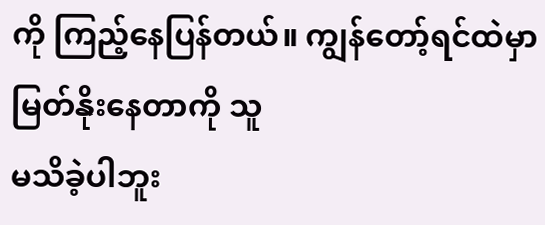ကို ကြည့်နေပြန်တယ်။ ကျွန်တော့်ရင်ထဲမှာ မြတ်နိုးနေတာကို သူ
မသိခဲ့ပါဘူး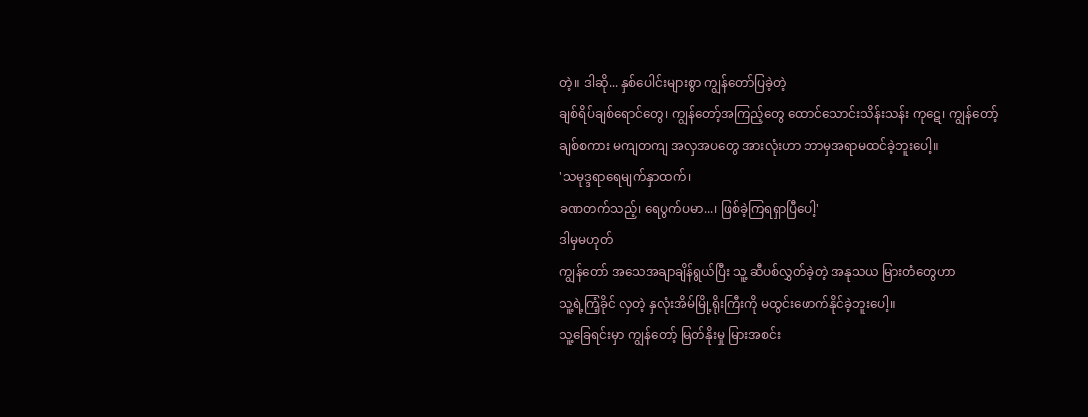တဲ့။ ဒါဆို... နှစ်ပေါင်းများစွာ ကျွန်တော်ပြခဲ့တဲ့
ချစ်ရိပ်ချစ်ရောင်တွေ၊ ကျွန်တော့်အကြည့်တွေ ထောင်သောင်းသိန်းသန်း ကုဋေ၊ ကျွန်တော့်
ချစ်စကား မကျတကျ အလှအပတွေ အားလုံးဟာ ဘာမှအရာမထင်ခဲ့ဘူးပေါ့။
'သမုဒ္ဒရာရေမျက်နှာထက်၊
ခဏတက်သည့်၊ ရေပွက်ပမာ...၊ ဖြစ်ခဲ့ကြရရှာပြီပေါ့'
ဒါမှမဟုတ်
ကျွန်တော် အသေအချာချိန်ရွယ်ပြီး သူ့ ဆီပစ်လွှတ်ခဲ့တဲ့ အနုသယ မြားတံတွေဟာ
သူ့ရဲ့ကြံ့ခိုင် လှတဲ့ နှလုံးအိမ်မြို့ရိုးကြီးကို မထွင်းဖောက်နိုင်ခဲ့ဘူးပေါ့။
သူ့ခြေရင်းမှာ ကျွန်တော့် မြတ်နိုးမှု မြားအစင်း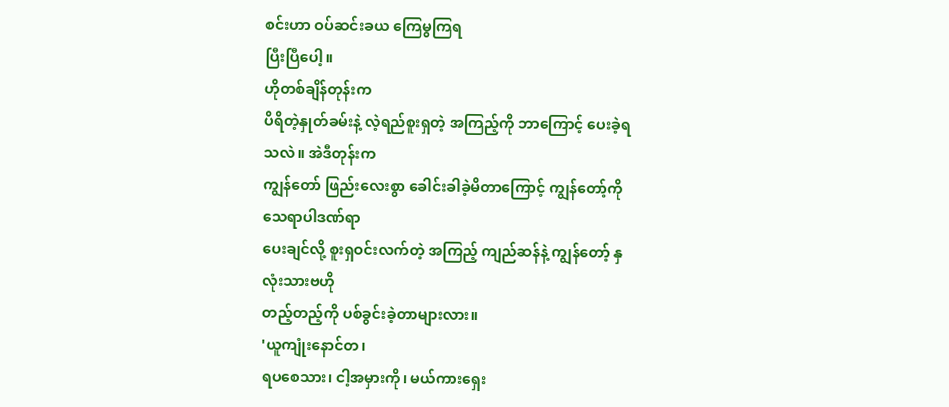စင်းဟာ ဝပ်ဆင်းခယ ကြေမွကြရ
ပြီးပြီပေါ့။
ဟိုတစ်ချိန်တုန်းက
ပိရိတဲ့နှုတ်ခမ်းနဲ့ လဲ့ရည်စူးရှတဲ့ အကြည့်ကို ဘာကြောင့် ပေးခဲ့ရသလဲ။ အဲဒီတုန်းက
ကျွန်တော် ဖြည်းလေးစွာ ခေါင်းခါခဲ့မိတာကြောင့် ကျွန်တော့်ကို သေရာပါဒဏ်ရာ
ပေးချင်လို့ စူးရှဝင်းလက်တဲ့ အကြည့် ကျည်ဆန်နဲ့ ကျွန်တော့် နှလုံးသားဗဟို
တည့်တည့်ကို ပစ်ခွင်းခဲ့တာများလား။
'ယူကျုံးနောင်တ၊
ရပစေသား၊ ငါ့အမှားကို၊ မယ်ကားရှေး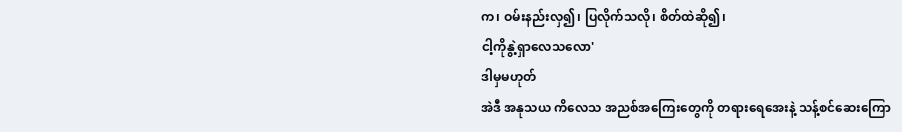က၊ ဝမ်းနည်းလှ၍၊ ပြလိုက်သလို၊ စိတ်ထဲဆို၍၊
ငါ့ကိုနွဲ့ရှာလေသလော'
ဒါမှမဟုတ်
အဲဒီ အနုသယ ကိလေသ အညစ်အကြေးတွေကို တရားရေအေးနဲ့ သန့်စင်ဆေးကြော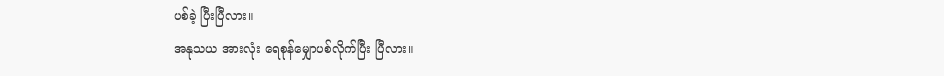ပစ်ခဲ့ ပြီးပြီလား။
အနုသယ အားလုံး ရေစုန်မျှောပစ်လိုက်ပြီး ပြီလား။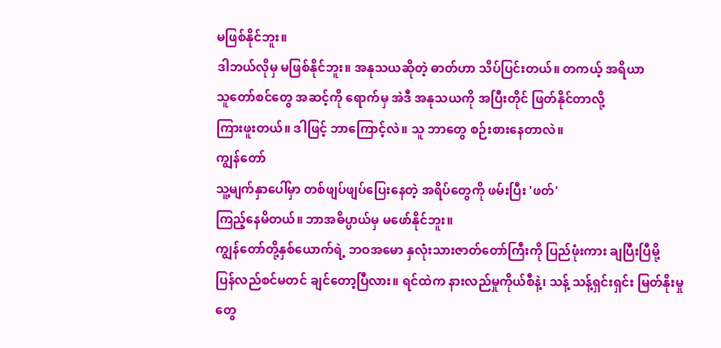မဖြစ်နိုင်ဘူး။
ဒါဘယ်လိုမှ မဖြစ်နိုင်ဘူး။ အနုသယဆိုတဲ့ ဓာတ်ဟာ သိပ်ပြင်းတယ်။ တကယ့် အရိယာ
သူတော်စင်တွေ အဆင့်ကို ရောက်မှ အဲဒီ အနုသယကို အပြီးတိုင် ဖြတ်နိုင်တာလို့
ကြားဖူးတယ်။ ဒါဖြင့် ဘာကြောင့်လဲ။ သူ ဘာတွေ စဉ်းစားနေတာလဲ။
ကျွန်တော်
သူ့မျက်နှာပေါ်မှာ တစ်ဖျပ်ဖျပ်ပြေးနေတဲ့ အရိပ်တွေကို ဖမ်းပြီး 'ဖတ်'
ကြည့်နေမိတယ်။ ဘာအဓိပ္ပာယ်မှ မဖော်နိုင်ဘူး။
ကျွန်တော်တို့နှစ်ယောက်ရဲ့ ဘဝအမော နှလုံးသားဇာတ်တော်ကြီးကို ပြည်ဖုံးကား ချပြီးပြီမို့
ပြန်လည်စင်မတင် ချင်တော့ပြီလား။ ရင်ထဲက နားလည်မှုကိုယ်စီနဲ့၊ သန့် သန့်ရှင်းရှင်း မြတ်နိုးမှုတွေ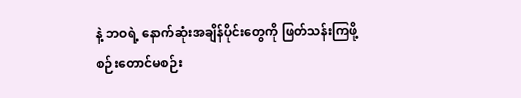နဲ့ ဘဝရဲ့ နောက်ဆုံးအချိန်ပိုင်းတွေကို ဖြတ်သန်းကြဖို့
စဉ်းတောင်မစဉ်း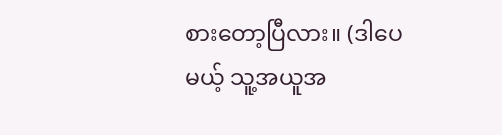စားတော့ပြီလား။ (ဒါပေမယ့် သူ့အယူအ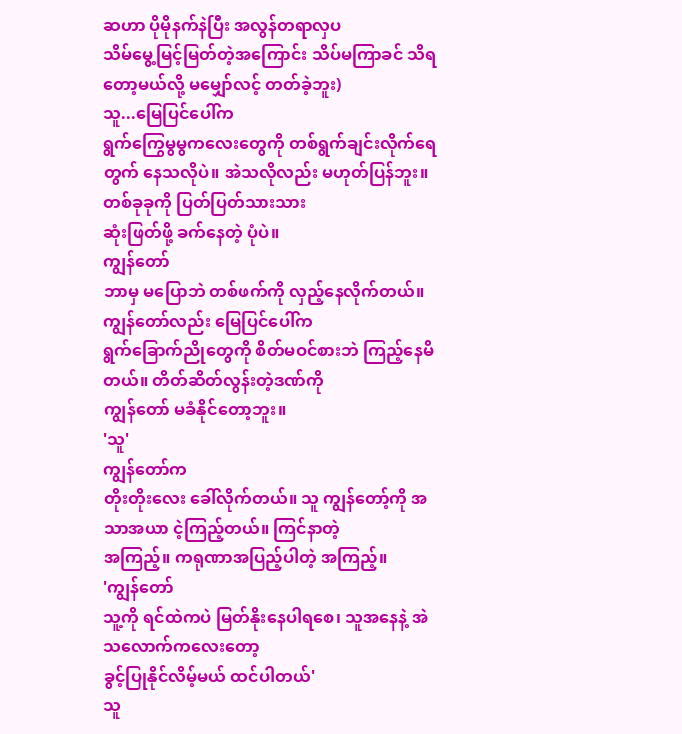ဆဟာ ပိုမိုနက်နဲပြီး အလွန်တရာလှပ
သိမ်မွေ့မြင့်မြတ်တဲ့အကြောင်း သိပ်မကြာခင် သိရတော့မယ်လို့ မမျှော်လင့် တတ်ခဲ့ဘူး)
သူ...မြေပြင်ပေါ်က
ရွက်ကြွေမွမွကလေးတွေကို တစ်ရွက်ချင်းလိုက်ရေတွက် နေသလိုပဲ။ အဲသလိုလည်း မဟုတ်ပြန်ဘူး။ တစ်ခုခုကို ပြတ်ပြတ်သားသား
ဆုံးဖြတ်ဖို့ ခက်နေတဲ့ ပုံပဲ။
ကျွန်တော်
ဘာမှ မပြောဘဲ တစ်ဖက်ကို လှည့်နေလိုက်တယ်။ ကျွန်တော်လည်း မြေပြင်ပေါ်က
ရွက်ခြောက်ညိုတွေကို စိတ်မဝင်စားဘဲ ကြည့်နေမိတယ်။ တိတ်ဆိတ်လွန်းတဲ့ဒဏ်ကို
ကျွန်တော် မခံနိုင်တော့ဘူး။
'သူ'
ကျွန်တော်က
တိုးတိုးလေး ခေါ်လိုက်တယ်။ သူ ကျွန်တော့်ကို အသာအယာ ငဲ့ကြည့်တယ်။ ကြင်နာတဲ့
အကြည့်။ ကရုဏာအပြည့်ပါတဲ့ အကြည့်။
'ကျွန်တော်
သူ့ကို ရင်ထဲကပဲ မြတ်နိုးနေပါရစေ၊ သူအနေနဲ့ အဲသလောက်ကလေးတော့
ခွင့်ပြုနိုင်လိမ့်မယ် ထင်ပါတယ်'
သူ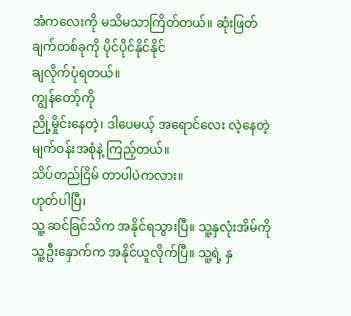အံကလေးကို မသိမသာကြိတ်တယ်။ ဆုံးဖြတ်ချက်တစ်ခုကို ပိုင်ပိုင်နိုင်နိုင်
ချလိုက်ပုံရတယ်။
ကျွန်တော့်ကို
ညို့မှိုင်းနေတဲ့၊ ဒါပေမယ့် အရောင်လေး လဲ့နေတဲ့ မျက်ဝန်းအစုံနဲ့ ကြည့်တယ်။
သိပ်တည်ငြိမ် တာပါပဲကလား။
ဟုတ်ပါပြီ၊
သူ့ ဆင်ခြင်သိက အနိုင်ရသွားပြီ။ သူ့နှလုံးအိမ်ကို သူ့ဦးနှောက်က အနိုင်ယူလိုက်ပြီ။ သူ့ရဲ့ နှ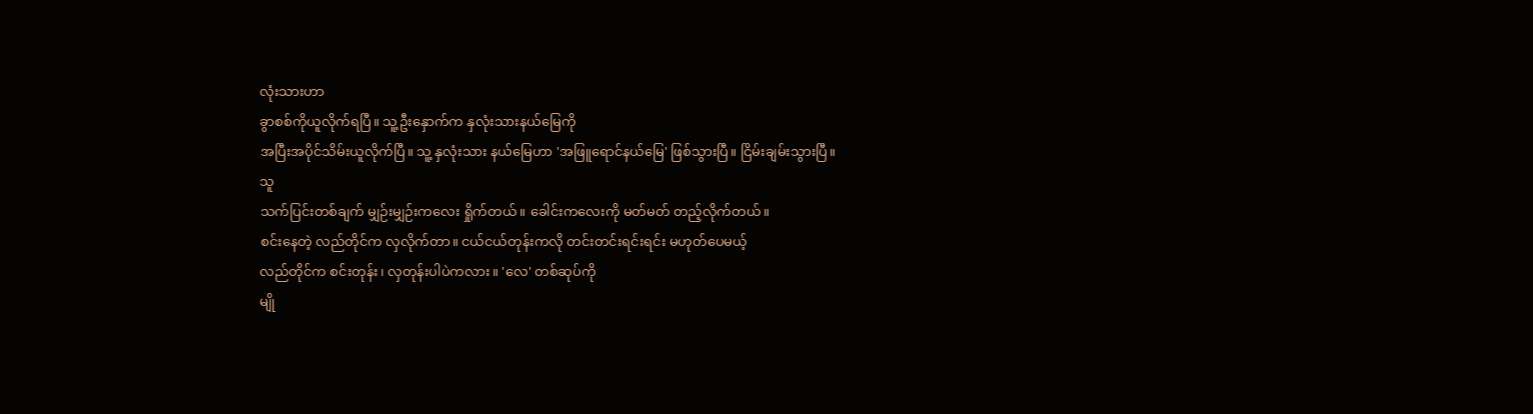လုံးသားဟာ
ခွာစစ်ကိုယူလိုက်ရပြီ။ သူ့ဦးနှောက်က နှလုံးသားနယ်မြေကို
အပြီးအပိုင်သိမ်းယူလိုက်ပြီ။ သူ့ နှလုံးသား နယ်မြေဟာ 'အဖြူရောင်နယ်မြေ' ဖြစ်သွားပြီ။ ငြိမ်းချမ်းသွားပြီ။
သူ
သက်ပြင်းတစ်ချက် မျှဉ်းမျှဉ်းကလေး ရှိုက်တယ်။ ခေါင်းကလေးကို မတ်မတ် တည့်လိုက်တယ်။
စင်းနေတဲ့ လည်တိုင်က လှလိုက်တာ။ ငယ်ငယ်တုန်းကလို တင်းတင်းရင်းရင်း မဟုတ်ပေမယ့်
လည်တိုင်က စင်းတုန်း၊ လှတုန်းပါပဲကလား။ 'လေ' တစ်ဆုပ်ကို
မျို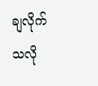ချလိုက်သလို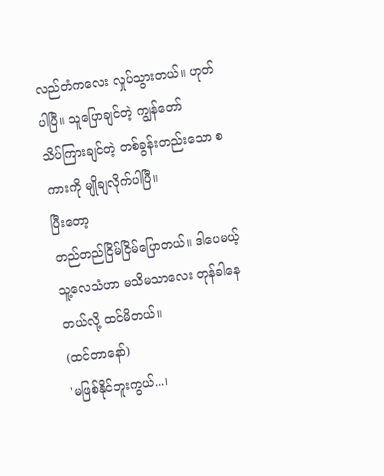လည်တံကလေး လှုပ်သွားတယ်။ ဟုတ်ပါပြီ။ သူပြောချင်တဲ့ ကျွန်တော်
သိပ်ကြားချင်တဲ့ တစ်ခွန်းတည်းသော စကားကို မျိုချလိုက်ပါပြီ။
ပြီးတော့
တည်တည်ငြိမ်ငြိမ်ပြောတယ်။ ဒါပေမယ့် သူ့လေသံဟာ မသိမသာလေး တုန်ခါနေတယ်လို့ ထင်မိတယ်။
(ထင်တာနော်)
'မဖြစ်နိုင်ဘူးကွယ်...၊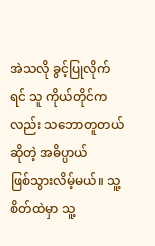အဲသလို ခွင့်ပြုလိုက်ရင် သူ ကိုယ်တိုင်ကလည်း သဘောတူတယ်ဆိုတဲ့ အဓိပ္ပာယ်
ဖြစ်သွားလိမ့်မယ်။ သူ့ စိတ်ထဲမှာ သူ့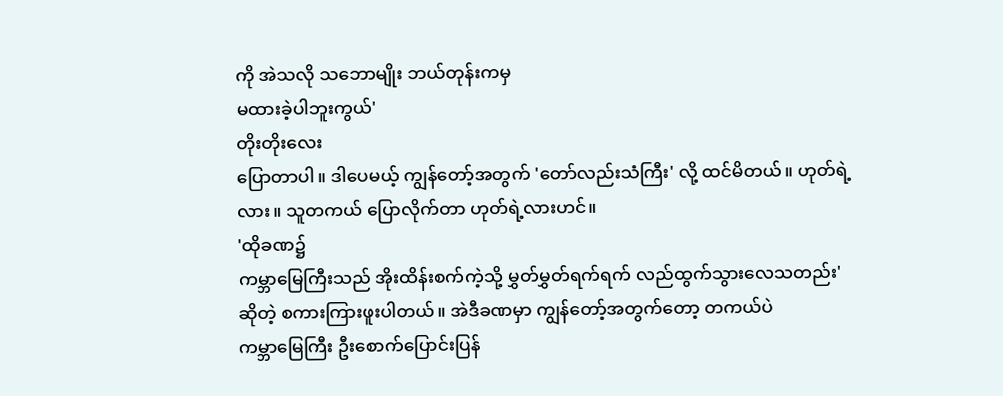ကို အဲသလို သဘောမျိုး ဘယ်တုန်းကမှ
မထားခဲ့ပါဘူးကွယ်'
တိုးတိုးလေး
ပြောတာပါ။ ဒါပေမယ့် ကျွန်တော့်အတွက် 'တော်လည်းသံကြီး' လို့ ထင်မိတယ်။ ဟုတ်ရဲ့လား။ သူတကယ် ပြောလိုက်တာ ဟုတ်ရဲ့လားဟင်။
'ထိုခဏ၌
ကမ္ဘာမြေကြီးသည် အိုးထိန်းစက်ကဲ့သို့ မွှတ်မွှတ်ရက်ရက် လည်ထွက်သွားလေသတည်း'
ဆိုတဲ့ စကားကြားဖူးပါတယ်။ အဲဒီခဏမှာ ကျွန်တော့်အတွက်တော့ တကယ်ပဲ
ကမ္ဘာမြေကြီး ဦးစောက်ပြောင်းပြန်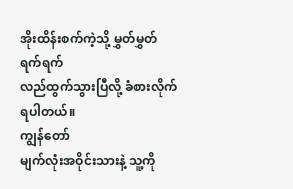အိုးထိန်းစက်ကဲ့သို့ မွှတ်မွှတ်ရက်ရက်
လည်ထွက်သွားပြီလို့ ခံစားလိုက်ရပါတယ်။
ကျွန်တော်
မျက်လုံးအဝိုင်းသားနဲ့ သူ့ကို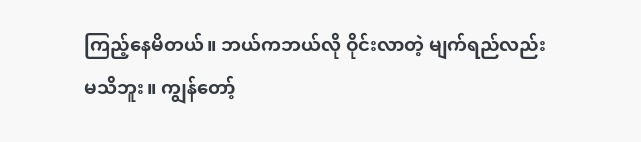ကြည့်နေမိတယ်။ ဘယ်ကဘယ်လို ဝိုင်းလာတဲ့ မျက်ရည်လည်း
မသိဘူး။ ကျွန်တော့်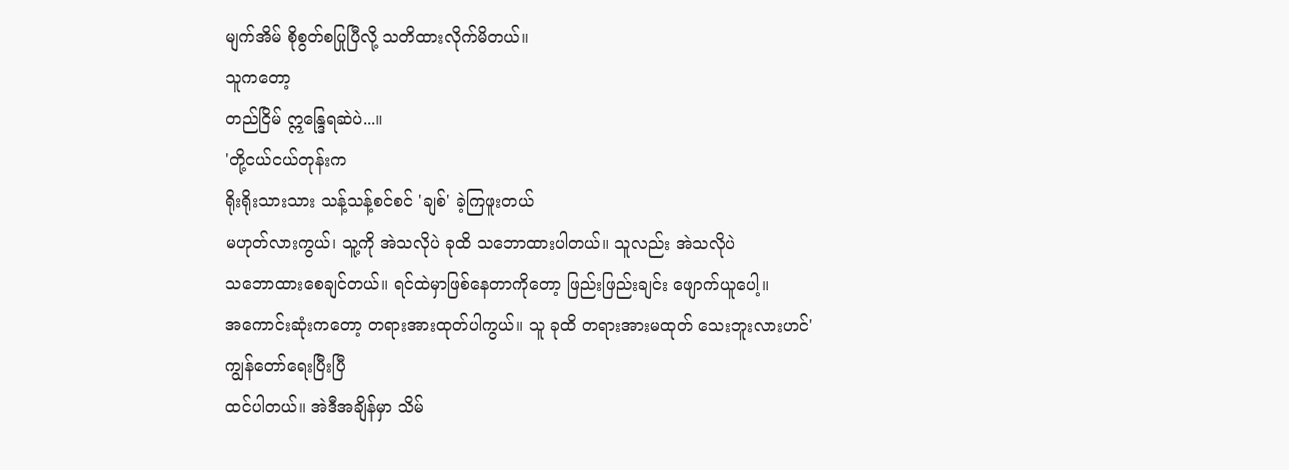မျက်အိမ် စိုစွတ်စပြုပြီလို့ သတိထားလိုက်မိတယ်။
သူကတော့
တည်ငြိမ် ဣန္ဒြေရဆဲပဲ...။
'တို့ငယ်ငယ်တုန်းက
ရိုးရိုးသားသား သန့်သန့်စင်စင် 'ချစ်' ခဲ့ကြဖူးတယ်
မဟုတ်လားကွယ်၊ သူ့ကို အဲသလိုပဲ ခုထိ သဘောထားပါတယ်။ သူလည်း အဲသလိုပဲ
သဘောထားစေချင်တယ်။ ရင်ထဲမှာဖြစ်နေတာကိုတော့ ဖြည်းဖြည်းချင်း ဖျောက်ယူပေါ့။
အကောင်းဆုံးကတော့ တရားအားထုတ်ပါကွယ်။ သူ ခုထိ တရားအားမထုတ် သေးဘူးလားဟင်'
ကျွန်တော်ရေးပြီးပြီ
ထင်ပါတယ်။ အဲဒီအချိန်မှာ သိမ်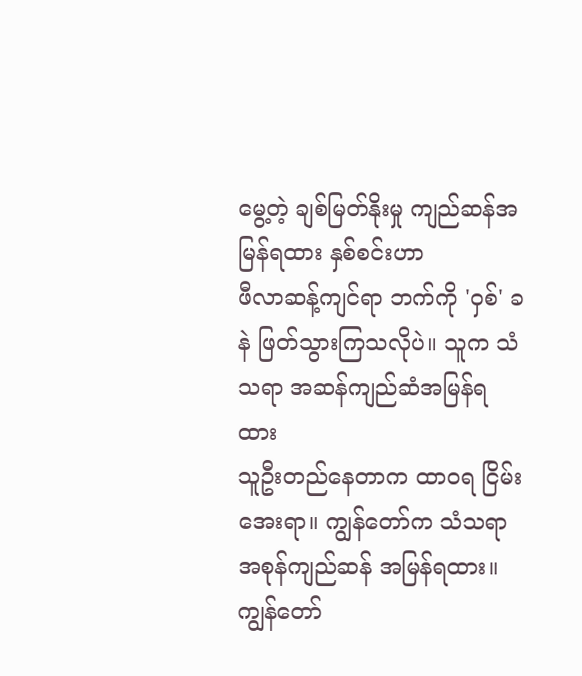မွေ့တဲ့ ချစ်မြတ်နိုးမှု ကျည်ဆန်အမြန်ရထား နှစ်စင်းဟာ
ဖီလာဆန့်ကျင်ရာ ဘက်ကို 'ဝှစ်' ခနဲ ဖြတ်သွားကြသလိုပဲ။ သူက သံသရာ အဆန်ကျည်ဆံအမြန်ရထား
သူဦးတည်နေတာက ထာဝရ ငြိမ်းအေးရာ။ ကျွန်တော်က သံသရာအစုန်ကျည်ဆန် အမြန်ရထား။
ကျွန်တော်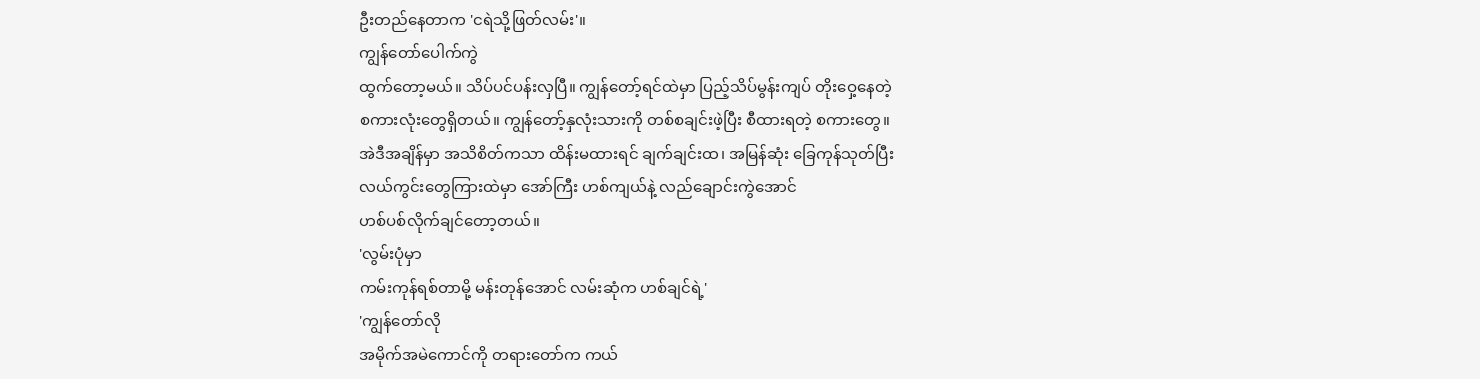ဦးတည်နေတာက 'ငရဲသို့ဖြတ်လမ်း'။
ကျွန်တော်ပေါက်ကွဲ
ထွက်တော့မယ်။ သိပ်ပင်ပန်းလှပြီ။ ကျွန်တော့်ရင်ထဲမှာ ပြည့်သိပ်မွန်းကျပ် တိုးဝှေ့နေတဲ့
စကားလုံးတွေရှိတယ်။ ကျွန်တော့်နှလုံးသားကို တစ်စချင်းဖဲ့ပြီး စီထားရတဲ့ စကားတွေ။
အဲဒီအချိန်မှာ အသိစိတ်ကသာ ထိန်းမထားရင် ချက်ချင်းထ၊ အမြန်ဆုံး ခြေကုန်သုတ်ပြီး
လယ်ကွင်းတွေကြားထဲမှာ အော်ကြီး ဟစ်ကျယ်နဲ့ လည်ချောင်းကွဲအောင်
ဟစ်ပစ်လိုက်ချင်တော့တယ်။
'လွမ်းပုံမှာ
ကမ်းကုန်ရစ်တာမို့ မန်းတုန်အောင် လမ်းဆုံက ဟစ်ချင်ရဲ့'
'ကျွန်တော်လို
အမိုက်အမဲကောင်ကို တရားတော်က ကယ်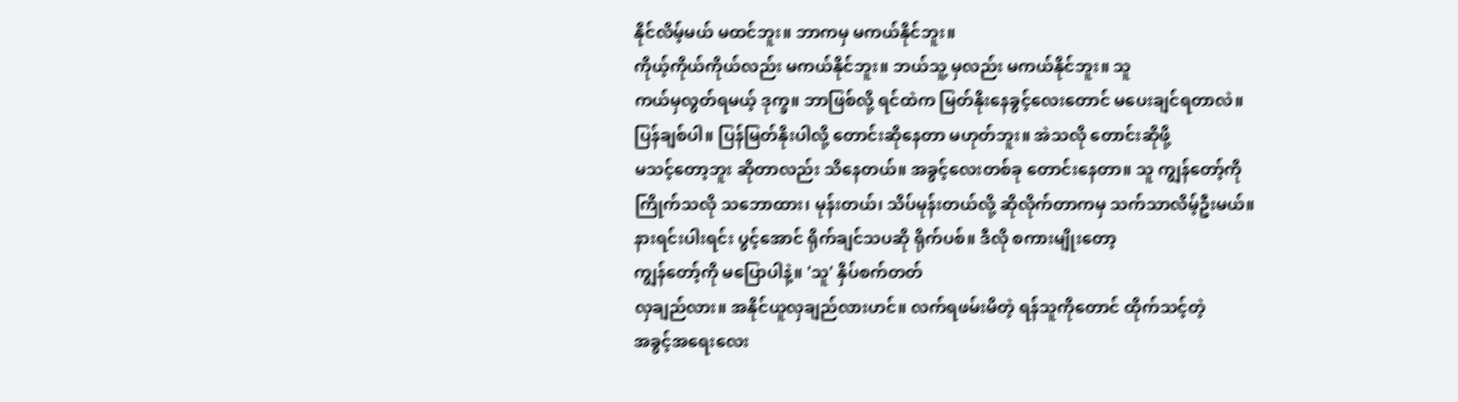နိုင်လိမ့်မယ် မထင်ဘူး။ ဘာကမှ မကယ်နိုင်ဘူး။
ကိုယ့်ကိုယ်ကိုယ်လည်း မကယ်နိုင်ဘူး။ ဘယ်သူ့ မှလည်း မကယ်နိုင်ဘူး။ သူ
ကယ်မှလွတ်ရမယ့် ဒုက္ခ။ ဘာဖြစ်လို့ ရင်ထဲက မြတ်နိုးနေခွင့်လေးတောင် မပေးချင်ရတာလဲ။
ပြန်ချစ်ပါ။ ပြန်မြတ်နိုးပါလို့ တောင်းဆိုနေတာ မဟုတ်ဘူး။ အဲသလို တောင်းဆိုဖို့
မသင့်တော့ဘူး ဆိုတာလည်း သိနေတယ်။ အခွင့်လေးတစ်ခု တောင်းနေတာ။ သူ ကျွန်တော့်ကို
ကြိုက်သလို သဘောထား၊ မုန်းတယ်၊ သိပ်မုန်းတယ်လို့ ဆိုလိုက်တာကမှ သက်သာလိမ့်ဦးမယ်။
နားရင်းပါးရင်း ပွင့်အောင် ရိုက်ချင်သပဆို ရိုက်ပစ်။ ဒီလို စကားမျိုးတော့
ကျွန်တော့်ကို မပြောပါနဲ့။ 'သူ' နှိပ်စက်တတ်
လှချည်လား။ အနိုင်ယူလှချည်လားဟင်။ လက်ရဖမ်းမိတဲ့ ရန်သူကိုတောင် ထိုက်သင့်တဲ့
အခွင့်အရေးလေး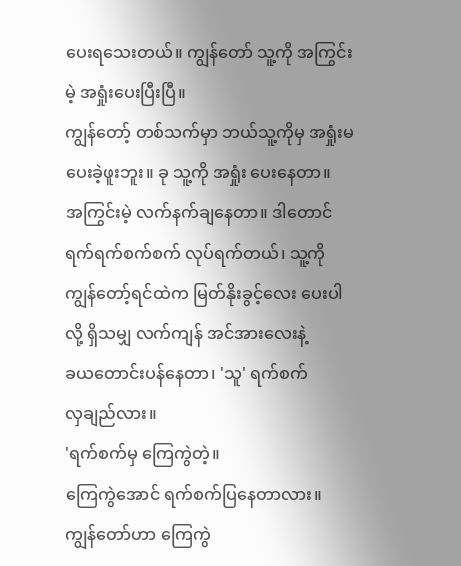ပေးရသေးတယ်။ ကျွန်တော် သူ့ကို အကြွင်းမဲ့ အရှုံးပေးပြီးပြီ။
ကျွန်တော့် တစ်သက်မှာ ဘယ်သူ့ကိုမှ အရှုံးမပေးခဲ့ဖူးဘူး။ ခု သူ့ကို အရှုံး ပေးနေတာ။
အကြွင်းမဲ့ လက်နက်ချနေတာ။ ဒါတောင် ရက်ရက်စက်စက် လုပ်ရက်တယ်၊ သူ့ကို
ကျွန်တော့်ရင်ထဲက မြတ်နိုးခွင့်လေး ပေးပါလို့ ရှိသမျှ လက်ကျန် အင်အားလေးနဲ့
ခယတောင်းပန်နေတာ၊ 'သူ' ရက်စက်
လှချည်လား။
'ရက်စက်မှ ကြေကွဲတဲ့။
ကြေကွဲအောင် ရက်စက်ပြနေတာလား။ ကျွန်တော်ဟာ ကြေကွဲ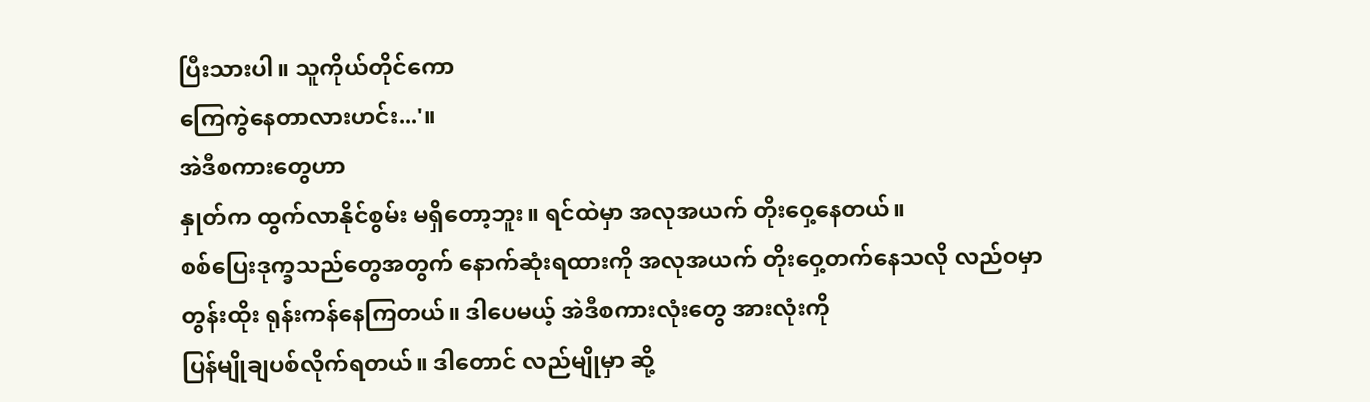ပြီးသားပါ။ သူကိုယ်တိုင်ကော
ကြေကွဲနေတာလားဟင်း...'။
အဲဒီစကားတွေဟာ
နှုတ်က ထွက်လာနိုင်စွမ်း မရှိတော့ဘူး။ ရင်ထဲမှာ အလုအယက် တိုးဝှေ့နေတယ်။
စစ်ပြေးဒုက္ခသည်တွေအတွက် နောက်ဆုံးရထားကို အလုအယက် တိုးဝှေ့တက်နေသလို လည်ဝမှာ
တွန်းထိုး ရုန်းကန်နေကြတယ်။ ဒါပေမယ့် အဲဒီစကားလုံးတွေ အားလုံးကို
ပြန်မျိုချပစ်လိုက်ရတယ်။ ဒါတောင် လည်မျိုမှာ ဆို့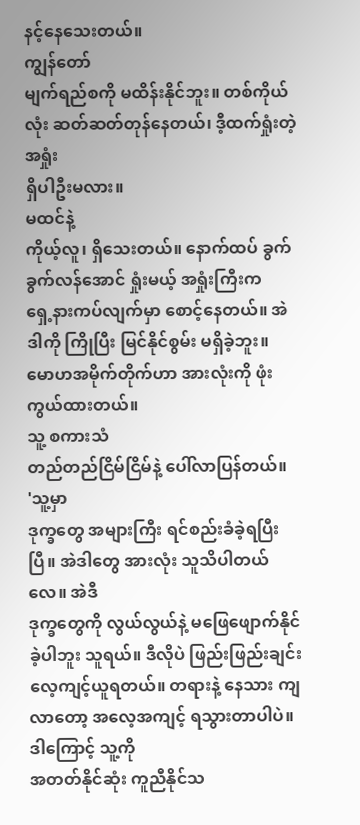နင့်နေသေးတယ်။
ကျွန်တော်
မျက်ရည်စကို မထိန်းနိုင်ဘူး။ တစ်ကိုယ်လုံး ဆတ်ဆတ်တုန်နေတယ်၊ ဒီ့ထက်ရှုံးတဲ့ အရှုံး
ရှိပါဦးမလား။
မထင်နဲ့
ကိုယ့်လူ၊ ရှိသေးတယ်။ နောက်ထပ် ခွက်ခွက်လန်အောင် ရှုံးမယ့် အရှုံးကြီးက
ရှေ့နားကပ်လျက်မှာ စောင့်နေတယ်။ အဲဒါကို ကြိုပြီး မြင်နိုင်စွမ်း မရှိခဲ့ဘူး။
မောဟအမိုက်တိုက်ဟာ အားလုံးကို ဖုံးကွယ်ထားတယ်။
သူ့ စကားသံ
တည်တည်ငြိမ်ငြိမ်နဲ့ ပေါ်လာပြန်တယ်။
'သူ့မှာ
ဒုက္ခတွေ အများကြီး ရင်စည်းခံခဲ့ရပြီးပြီ။ အဲဒါတွေ အားလုံး သူသိပါတယ်လေ။ အဲဒီ
ဒုက္ခတွေကို လွယ်လွယ်နဲ့ မဖြေဖျောက်နိုင်ခဲ့ပါဘူး သူရယ်။ ဒီလိုပဲ ဖြည်းဖြည်းချင်း
လေ့ကျင့်ယူရတယ်။ တရားနဲ့ နေသား ကျလာတော့ အလေ့အကျင့် ရသွားတာပါပဲ။ ဒါကြောင့် သူ့ကို
အတတ်နိုင်ဆုံး ကူညီနိုင်သ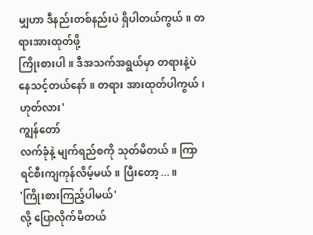မျှဟာ ဒီနည်းတစ်နည်းပဲ ရှိပါတယ်ကွယ်။ တရားအားထုတ်ဖို့
ကြိုးစားပါ။ ဒီအသက်အရွယ်မှာ တရားနဲ့ပဲ နေသင့်တယ်နော်။ တရား အားထုတ်ပါကွယ်၊ ဟုတ်လား'
ကျွန်တော်
လက်ခုံနဲ့ မျက်ရည်စကို သုတ်မိတယ်။ ကြာရင်စီးကျကုန်လိမ့်မယ်။ ပြီးတော့...။
'ကြိုးစားကြည့်ပါမယ်'
လို့ ပြောလိုက်မိတယ်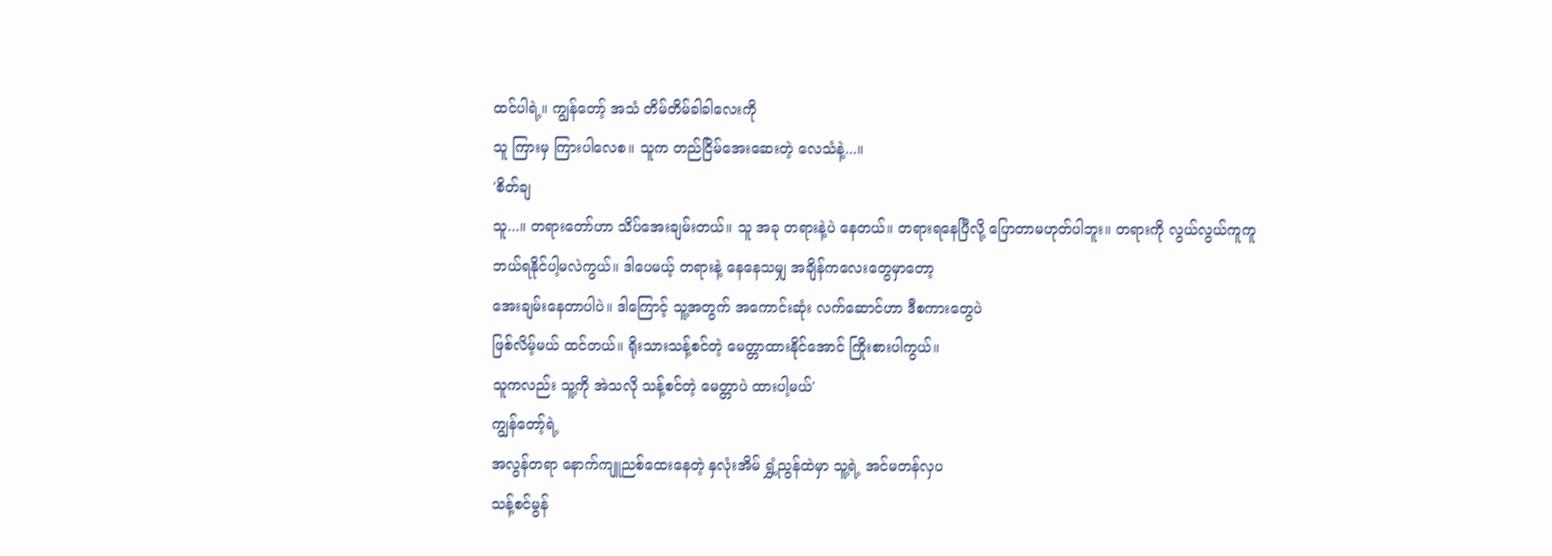ထင်ပါရဲ့။ ကျွန်တော့် အသံ တိမ်တိမ်ခါခါလေးကို
သူ ကြားမှ ကြားပါလေစ။ သူက တည်ငြိမ်အေးဆေးတဲ့ လေသံနဲ့...။
'စိတ်ချ
သူ...။ တရားတော်ဟာ သိပ်အေးချမ်းတယ်။ သူ အခု တရားနဲ့ပဲ နေတယ်။ တရားရနေပြီလို့ ပြောတာမဟုတ်ပါဘူး။ တရားကို လွယ်လွယ်ကူကူ
ဘယ်ရနိုင်ပါ့မလဲကွယ်။ ဒါပေမယ့် တရားနဲ့ နေနေသမျှ အချိန်ကလေးတွေမှာတော့
အေးချမ်းနေတာပါပဲ။ ဒါကြောင့် သူ့အတွက် အကောင်းဆုံး လက်ဆောင်ဟာ ဒီစကားတွေပဲ
ဖြစ်လိမ့်မယ် ထင်တယ်။ ရိုးသားသန့်စင်တဲ့ မေတ္တာထားနိုင်အောင် ကြိုးစားပါကွယ်။
သူကလည်း သူ့ကို အဲသလို သန့်စင်တဲ့ မေတ္တာပဲ ထားပါ့မယ်'
ကျွန်တော့်ရဲ့
အလွန်တရာ နောက်ကျူညစ်ထေးနေတဲ့ နှလုံးအိမ် ရွှံ့ညွန်ထဲမှာ သူ့ရဲ့ အင်မတန်လှပ
သန့်စင်မွန်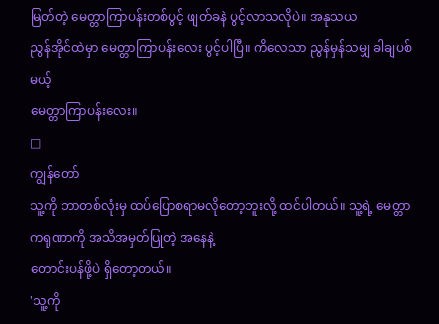မြတ်တဲ့ မေတ္တာကြာပန်းတစ်ပွင့် ဖျတ်ခနဲ ပွင့်လာသလိုပဲ။ အနုသယ
ညွန်အိုင်ထဲမှာ မေတ္တာကြာပန်းလေး ပွင့်ပါပြီ။ ကိလေသာ ညွန်မှန်သမျှ ခါချပစ်မယ့်
မေတ္တာကြာပန်းလေး။
□
ကျွန်တော်
သူ့ကို ဘာတစ်လုံးမှ ထပ်ပြောစရာမလိုတော့ဘူးလို့ ထင်ပါတယ်။ သူ့ရဲ့ မေတ္တာကရုဏာကို အသိအမှတ်ပြုတဲ့ အနေနဲ့
တောင်းပန်ဖို့ပဲ ရှိတော့တယ်။
'သူ့ကို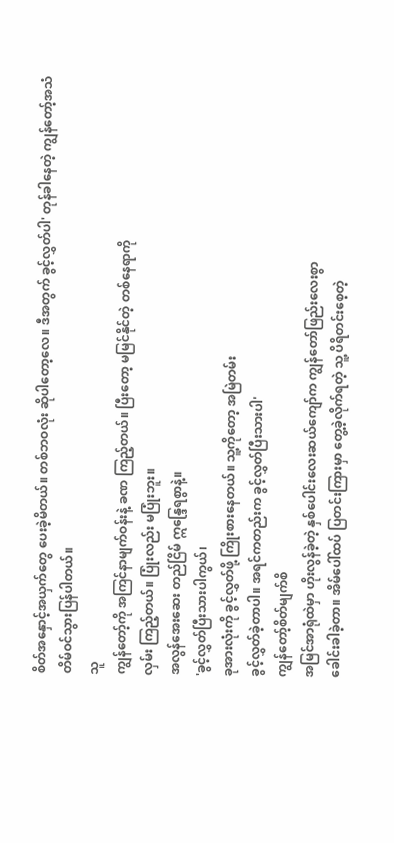စိတ်အနှောင့်အယှက်တွေ ပေးခဲ့မိတယ်။ တစ်ဘဝလုံး ဆိုပါတော့လေ။ ဒီအတွက် ခွင့်လွှတ်ပါ' တုန်ခါနေတဲ့ ကျွန်တော့်အသံ
တိမ်ဝင်သွားပြန်ပါတယ်။
သူ
ကျွန်တော့်ကို အကြင်နာမျက်ဝန်းနဲ့ ခဏ ကြည့်တယ်။ ပြီးတော့ မမြင်နိုင်တဲ့ တစ်နေရာကို
လှမ်း ကြည့်တယ်။ ပြုံးလည်း မပြုံးဘူး။
အလွန်အေးဆေး တည်ငြိမ် ဣန္ဒြေရစွာနဲ့။
'ခွင့်လွှတ်ပြီးသားပါကွယ်၊
ခုအားလုံးကို ခွင့်လွှတ်ဖို့ ကြိုးစားနေတယ်။ သူ့ကိုတော့ အမြဲတမ်း
ခွင့်လွှတ်ခဲ့တာပါ။ အရင်ကတည်းက ခွင့်လွှတ်ပြီးသားပါ'
ကျွန်တော့်စိတ်မျက်စိ
အမြင်အာရုံထဲမှာ ဟိုးလွန်ခဲ့တဲ့ နှစ်ပေါင်းလေးဆယ်ကျော်က ကျွန်တော်ဖြည်းလေးစွာ
ခေါင်းခါခဲ့တာ။ အိမ်ပေါ်ထပ် ပြတင်းကြားမှာ တွေ့ခဲ့လိုက်ရတဲ့ သူ့ ပိရိတင်းစေ့တဲ့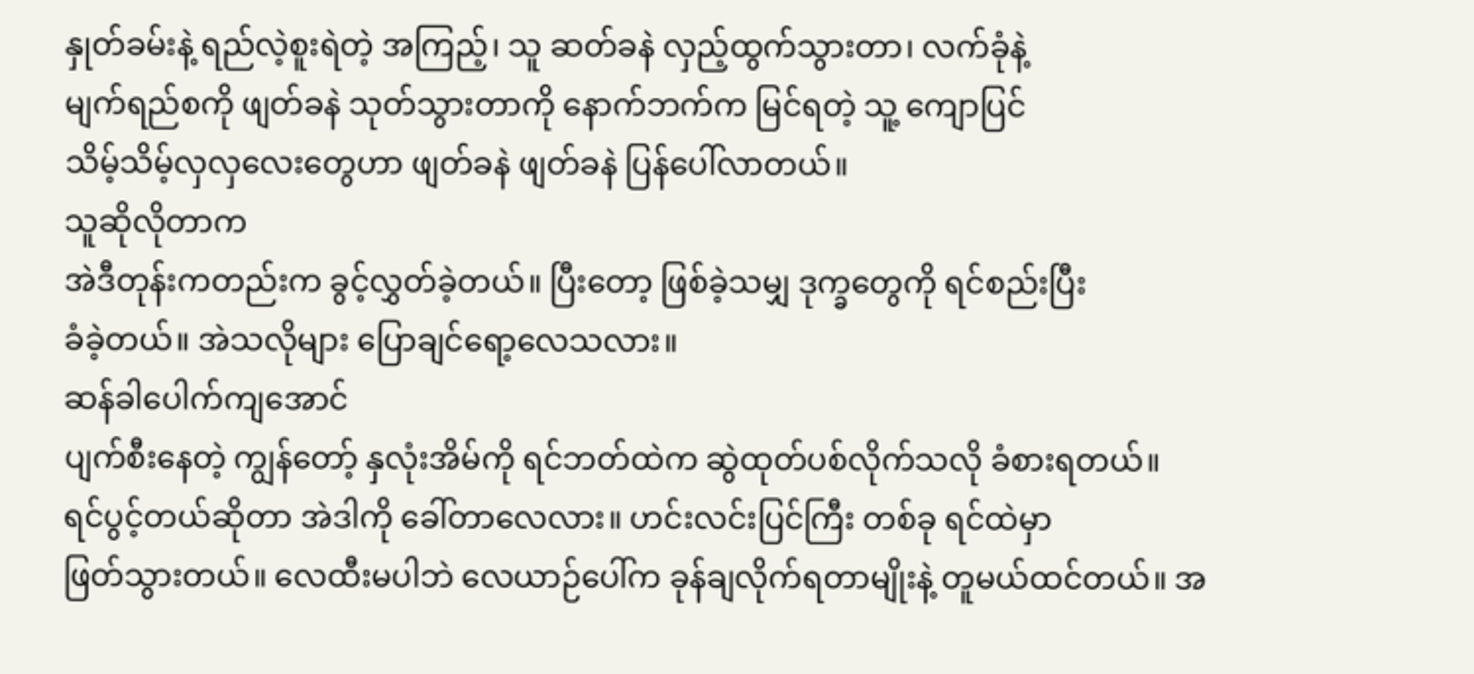နှုတ်ခမ်းနဲ့ ရည်လဲ့စူးရဲတဲ့ အကြည့်၊ သူ ဆတ်ခနဲ လှည့်ထွက်သွားတာ၊ လက်ခုံနဲ့
မျက်ရည်စကို ဖျတ်ခနဲ သုတ်သွားတာကို နောက်ဘက်က မြင်ရတဲ့ သူ့ ကျောပြင်
သိမ့်သိမ့်လှလှလေးတွေဟာ ဖျတ်ခနဲ ဖျတ်ခနဲ ပြန်ပေါ်လာတယ်။
သူဆိုလိုတာက
အဲဒီတုန်းကတည်းက ခွင့်လွှတ်ခဲ့တယ်။ ပြီးတော့ ဖြစ်ခဲ့သမျှ ဒုက္ခတွေကို ရင်စည်းပြီး
ခံခဲ့တယ်။ အဲသလိုများ ပြောချင်ရော့လေသလား။
ဆန်ခါပေါက်ကျအောင်
ပျက်စီးနေတဲ့ ကျွန်တော့် နှလုံးအိမ်ကို ရင်ဘတ်ထဲက ဆွဲထုတ်ပစ်လိုက်သလို ခံစားရတယ်။
ရင်ပွင့်တယ်ဆိုတာ အဲဒါကို ခေါ်တာလေလား။ ဟင်းလင်းပြင်ကြီး တစ်ခု ရင်ထဲမှာ
ဖြတ်သွားတယ်။ လေထီးမပါဘဲ လေယာဉ်ပေါ်က ခုန်ချလိုက်ရတာမျိုးနဲ့ တူမယ်ထင်တယ်။ အ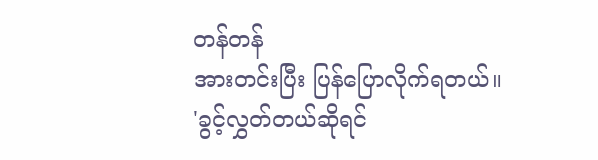တန်တန်
အားတင်းပြီး ပြန်ပြောလိုက်ရတယ်။
'ခွင့်လွှတ်တယ်ဆိုရင်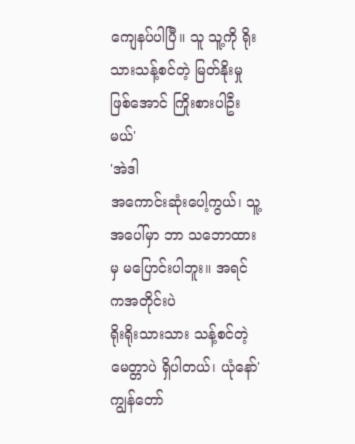ကျေနပ်ပါပြီ။ သူ သူ့ကို ရိုးသားသန့်စင်တဲ့ မြတ်နိုးမှု ဖြစ်အောင် ကြိုးစားပါဦးမယ်'
'အဲဒါ
အကောင်းဆုံးပေါ့ကွယ်၊ သူ့အပေါ်မှာ ဘာ သဘောထားမှ မပြောင်းပါဘူး။ အရင်ကအတိုင်းပဲ
ရိုးရိုးသားသား သန့်စင်တဲ့ မေတ္တာပဲ ရှိပါတယ်၊ ယုံနော်' ကျွန်တော်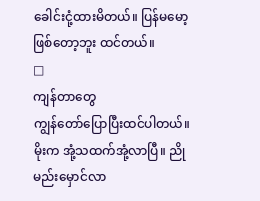ခေါင်းငုံ့ထားမိတယ်။ ပြန်မမော့ဖြစ်တော့ဘူး ထင်တယ်။
□
ကျန်တာတွေ
ကျွန်တော်ပြောပြီးထင်ပါတယ်။ မိုးက အုံ့သထက်အုံ့လာပြီ။ ညိုမည်းမှောင်လာ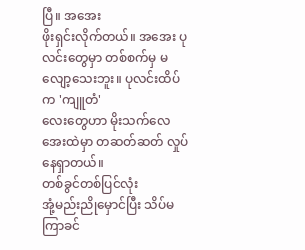ပြီ။ အအေး
ဖိုးရှင်းလိုက်တယ်။ အအေး ပုလင်းတွေမှာ တစ်စက်မှ မလျော့သေးဘူး။ ပုလင်းထိပ်က 'ကျူတံ'
လေးတွေဟာ မိုးသက်လေအေးထဲမှာ တဆတ်ဆတ် လှုပ်နေရှာတယ်။
တစ်ခွင်တစ်ပြင်လုံး
အုံ့မည်းညိုမှောင်ပြီး သိပ်မကြာခင်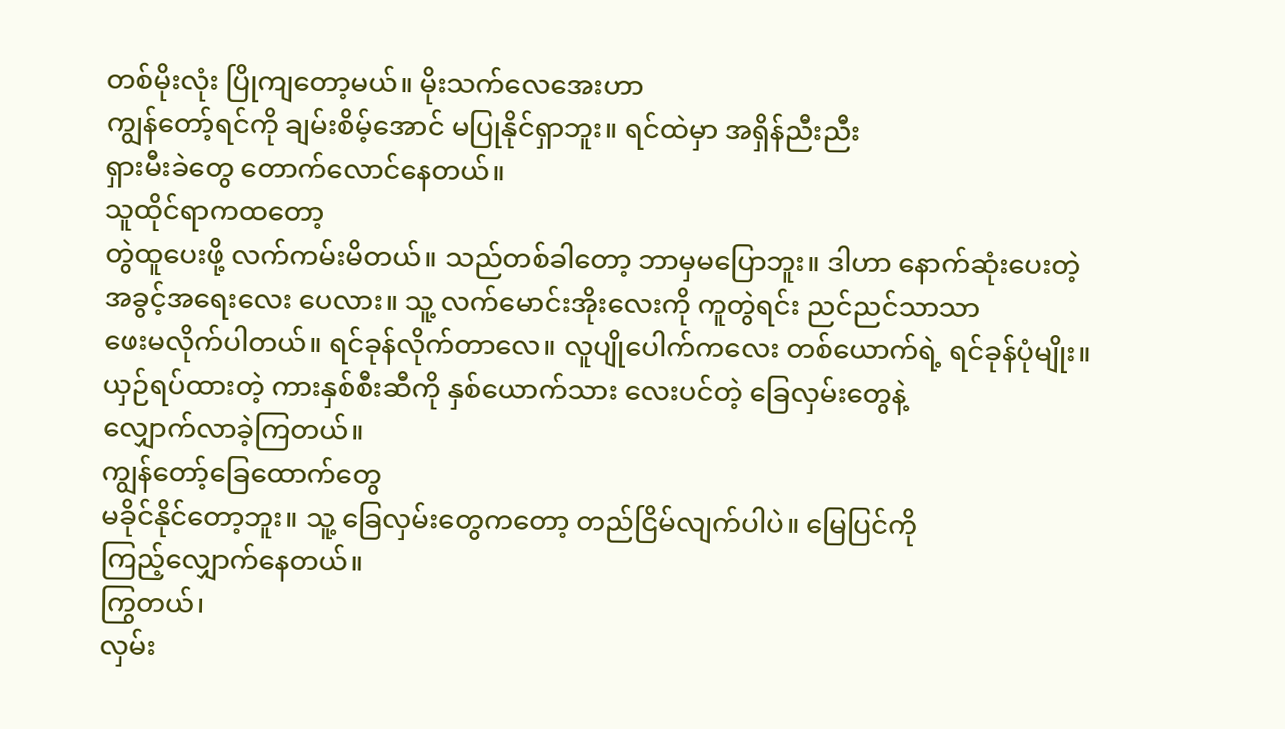တစ်မိုးလုံး ပြိုကျတော့မယ်။ မိုးသက်လေအေးဟာ
ကျွန်တော့်ရင်ကို ချမ်းစိမ့်အောင် မပြုနိုင်ရှာဘူး။ ရင်ထဲမှာ အရှိန်ညီးညီး
ရှားမီးခဲတွေ တောက်လောင်နေတယ်။
သူထိုင်ရာကထတော့
တွဲထူပေးဖို့ လက်ကမ်းမိတယ်။ သည်တစ်ခါတော့ ဘာမှမပြောဘူး။ ဒါဟာ နောက်ဆုံးပေးတဲ့
အခွင့်အရေးလေး ပေလား။ သူ့ လက်မောင်းအိုးလေးကို ကူတွဲရင်း ညင်ညင်သာသာ
ဖေးမလိုက်ပါတယ်။ ရင်ခုန်လိုက်တာလေ။ လူပျိုပေါက်ကလေး တစ်ယောက်ရဲ့ ရင်ခုန်ပုံမျိုး။
ယှဉ်ရပ်ထားတဲ့ ကားနှစ်စီးဆီကို နှစ်ယောက်သား လေးပင်တဲ့ ခြေလှမ်းတွေနဲ့
လျှောက်လာခဲ့ကြတယ်။
ကျွန်တော့်ခြေထောက်တွေ
မခိုင်နိုင်တော့ဘူး။ သူ့ ခြေလှမ်းတွေကတော့ တည်ငြိမ်လျက်ပါပဲ။ မြေပြင်ကို
ကြည့်လျှောက်နေတယ်။
ကြွတယ်၊
လှမ်း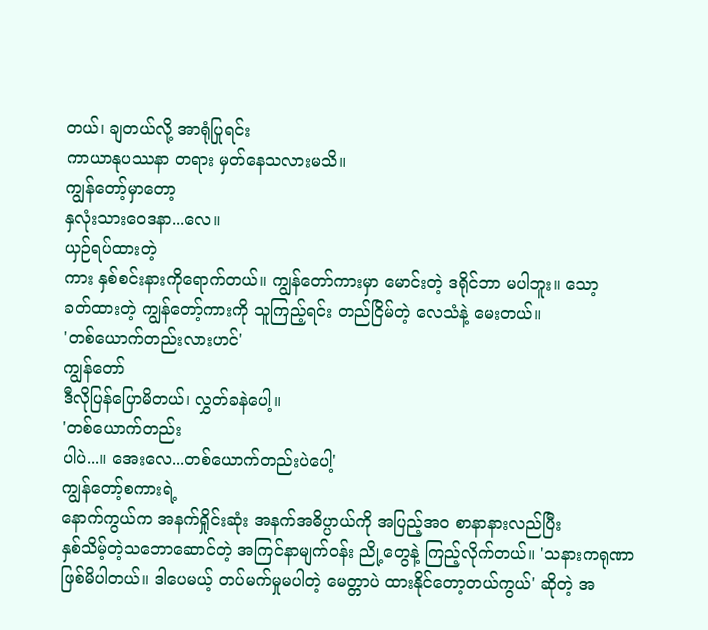တယ်၊ ချတယ်လို့ အာရုံပြုရင်း
ကာယာနုပဿနာ တရား မှတ်နေသလားမသိ။
ကျွန်တော့်မှာတော့
နှလုံးသားဝေဒနာ...လေ။
ယှဉ်ရပ်ထားတဲ့
ကား နှစ်စင်းနားကိုရောက်တယ်။ ကျွန်တော်ကားမှာ မောင်းတဲ့ ဒရိုင်ဘာ မပါဘူး။ သော့
ခတ်ထားတဲ့ ကျွန်တော့်ကားကို သူကြည့်ရင်း တည်ငြိမ်တဲ့ လေသံနဲ့ မေးတယ်။
'တစ်ယောက်တည်းလားဟင်'
ကျွန်တော်
ဒီလိုပြန်ပြောမိတယ်၊ လွှတ်ခနဲပေါ့။
'တစ်ယောက်တည်း
ပါပဲ...။ အေးလေ...တစ်ယောက်တည်းပဲပေါ့'
ကျွန်တော့်စကားရဲ့
နောက်ကွယ်က အနက်ရှိုင်းဆုံး အနက်အဓိပ္ပာယ်ကို အပြည့်အဝ စာနာနားလည်ပြီး
နှစ်သိမ့်တဲ့သဘောဆောင်တဲ့ အကြင်နာမျက်ဝန်း ညို့တွေနဲ့ ကြည့်လိုက်တယ်။ 'သနားကရုဏာ
ဖြစ်မိပါတယ်။ ဒါပေမယ့် တပ်မက်မှုမပါတဲ့ မေတ္တာပဲ ထားနိုင်တော့တယ်ကွယ်' ဆိုတဲ့ အ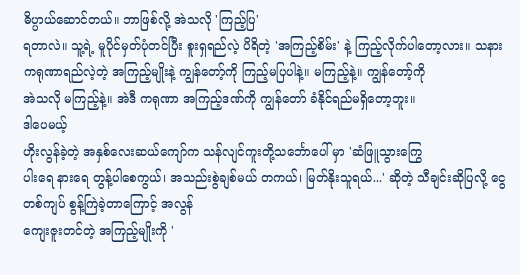ဓိပ္ပာယ်ဆောင်တယ်။ ဘာဖြစ်လို့ အဲသလို 'ကြည့်ပြ'
ရတာလဲ။ သူ့ရဲ့ မူပိုင်မှတ်ပုံတင်ပြီး စူးရှရည်လဲ့ ပိရိတဲ့ 'အကြည့်စိမ်း' နဲ့ ကြည့်လိုက်ပါတော့လား။ သနား
ကရုဏာရည်လဲ့တဲ့ အကြည့်မျိုးနဲ့ ကျွန်တော့်ကို ကြည့်မပြပါနဲ့။ မကြည့်နဲ့။ ကျွန်တော့်ကို
အဲသလို မကြည့်နဲ့။ အဲဒီ ကရုဏာ အကြည့်ဒဏ်ကို ကျွန်တော် ခံနိုင်ရည်မရှိတော့ဘူး။
ဒါပေမယ့်
ဟိုးလွန်ခဲ့တဲ့ အနှစ်လေးဆယ်ကျော်က သန်လျင်ကူးတို့သင်္ဘောပေါ် မှာ 'ဆံဖြူသွားကြွေ
ပါးရေ နားရေ တွန့်ပါစေကွယ်၊ အသည်းစွဲချစ်မယ် တကယ်၊ မြတ်နိုးသူရယ်...' ဆိုတဲ့ သီချင်းဆိုပြလို့ ငွေတစ်ကျပ် စွန့်ကြဲခဲ့တာကြောင့် အလွန်
ကျေးဇူးတင်တဲ့ အကြည့်မျိုးကို '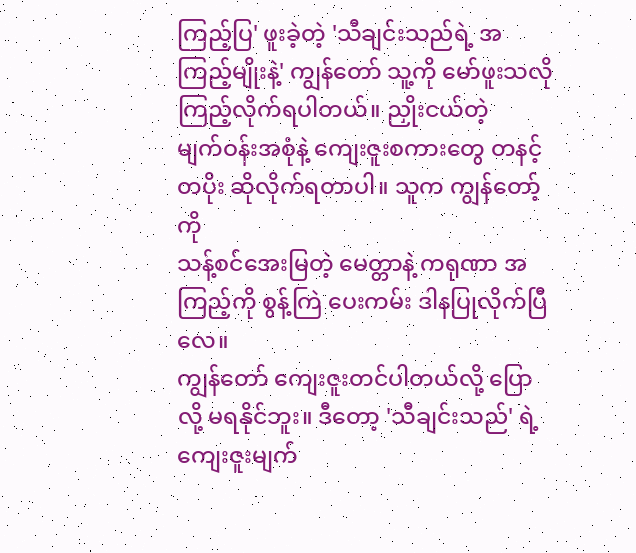ကြည့်ပြ' ဖူးခဲ့တဲ့ 'သီချင်းသည်ရဲ့ အကြည့်မျိုးနဲ့' ကျွန်တော် သူ့ကို မော်ဖူးသလို ကြည့်လိုက်ရပါတယ်။ ညှိုးငယ်တဲ့
မျက်ဝန်းအစုံနဲ့ ကျေးဇူးစကားတွေ တနင့်တပိုး ဆိုလိုက်ရတာပါ။ သူက ကျွန်တော့်ကို
သန့်စင်အေးမြတဲ့ မေတ္တာနဲ့ ကရုဏာ အကြည့်ကို စွန့်ကြဲ ပေးကမ်း ဒါနပြုလိုက်ပြီလေ။
ကျွန်တော် ကျေးဇူးတင်ပါတယ်လို့ ပြောလို့ မရနိုင်ဘူး။ ဒီတော့ 'သီချင်းသည်' ရဲ့ ကျေးဇူးမျက်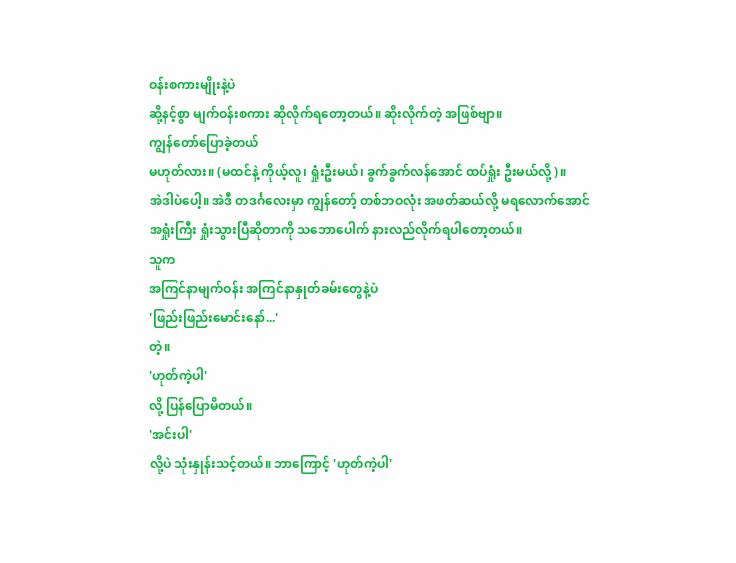ဝန်းစကားမျိုးနဲ့ပဲ
ဆို့နင့်စွာ မျက်ဝန်းစကား ဆိုလိုက်ရတော့တယ်။ ဆိုးလိုက်တဲ့ အဖြစ်ဗျာ။
ကျွန်တော်ပြောခဲ့တယ်
မဟုတ်လား။ (မထင်နဲ့ ကိုယ့်လူ၊ ရှုံးဦးမယ်၊ ခွက်ခွက်လန်အောင် ထပ်ရှုံး ဦးမယ်လို့)။
အဲဒါပဲပေါ့။ အဲဒီ တဒင်္ဂလေးမှာ ကျွန်တော့် တစ်ဘဝလုံး အဖတ်ဆယ်လို့ မရလောက်အောင်
အရှုံးကြီး ရှုံးသွားပြီဆိုတာကို သဘောပေါက် နားလည်လိုက်ရပါတော့တယ်။
သူက
အကြင်နာမျက်ဝန်း အကြင်နာနှုတ်ခမ်းတွေနဲ့ပဲ
'ဖြည်းဖြည်းမောင်းနော်...'
တဲ့။
'ဟုတ်ကဲ့ပါ'
လို့ ပြန်ပြောမိတယ်။
'အင်းပါ'
လို့ပဲ သုံးနှုန်းသင့်တယ်။ ဘာကြောင့် 'ဟုတ်ကဲ့ပါ'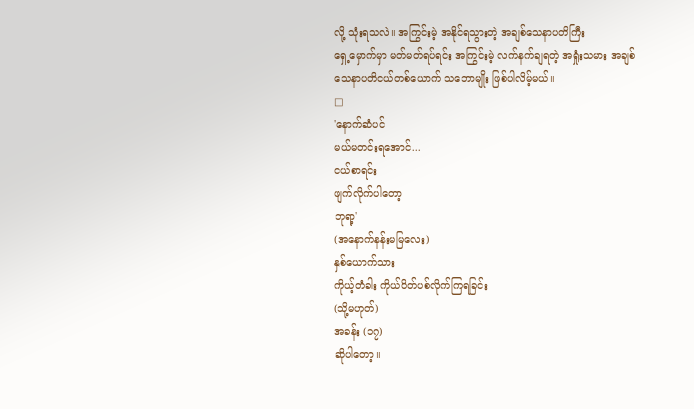လို့ သုံးရသလဲ။ အကြွင်းမဲ့ အနိုင်ရသွားတဲ့ အချစ်သေနာပတိကြီး
ရှေ့မှောက်မှာ မတ်မတ်ရပ်ရင်း အကြွင်းမဲ့ လက်နက်ချရတဲ့ အရှုံးသမား အချစ်
သေနာပတိငယ်တစ်ယောက် သဘောမျိုး ဖြစ်ပါလိမ့်မယ်။
□
'နောက်ဆံပင်
မယ်မတင်းရအောင်...
ငယ်စာရင်း
ဖျက်လိုက်ပါတော့
ဘုရာ့'
(အနောက်နန်းမမြလေး)
နှစ်ယောက်သား
ကိုယ့်တံခါး ကိုယ်ပိတ်ပစ်လိုက်ကြရခြင်း
(သို့မဟုတ်)
အခန်း (၁၇)
ဆိုပါတော့။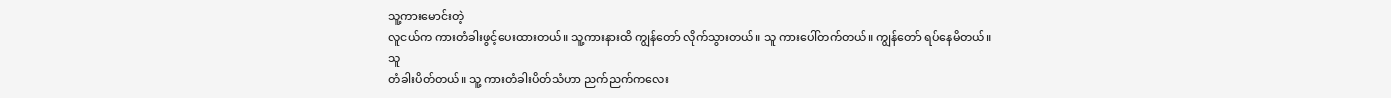သူ့ကားမောင်းတဲ့
လူငယ်က ကားတံခါးဖွင့်ပေးထားတယ်။ သူ့ကားနားထိ ကျွန်တော် လိုက်သွားတယ်။ သူ ကားပေါ်တက်တယ်။ ကျွန်တော် ရပ်နေမိတယ်။
သူ
တံခါးပိတ်တယ်။ သူ့ ကားတံခါးပိတ်သံဟာ ညက်ညက်ကလေး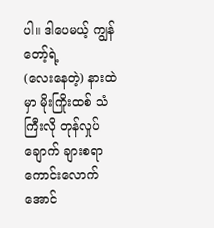ပါ။ ဒါပေမယ့် ကျွန်တော့်ရဲ့
(လေးနေတဲ့) နားထဲမှာ မိုးကြိုးထစ် သံကြီးလို တုန်လှုပ်ချောက် ချားစရာ ကောင်းလောက်
အောင်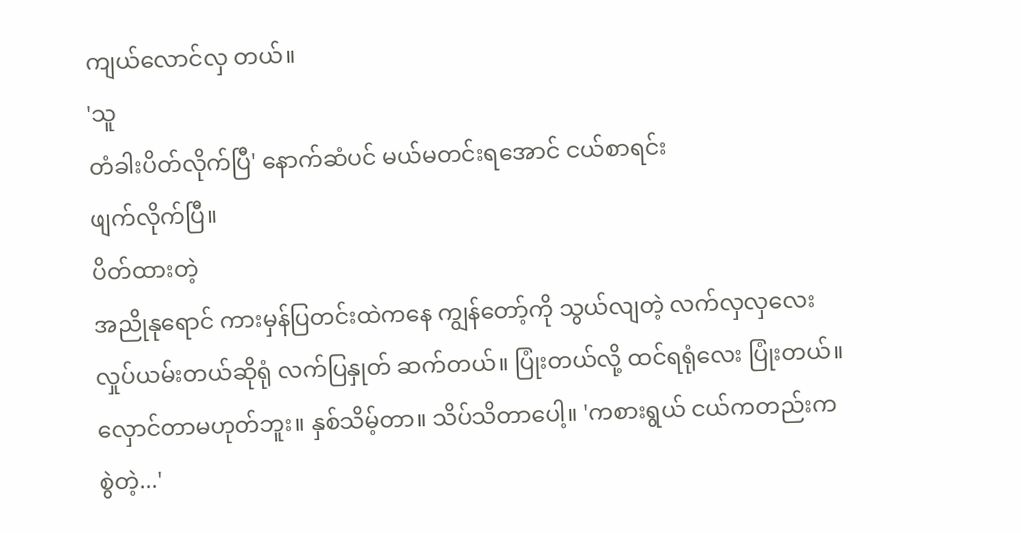ကျယ်လောင်လှ တယ်။
'သူ
တံခါးပိတ်လိုက်ပြီ' နောက်ဆံပင် မယ်မတင်းရအောင် ငယ်စာရင်း
ဖျက်လိုက်ပြီ။
ပိတ်ထားတဲ့
အညိုနုရောင် ကားမှန်ပြတင်းထဲကနေ ကျွန်တော့်ကို သွယ်လျတဲ့ လက်လှလှလေး
လှုပ်ယမ်းတယ်ဆိုရုံ လက်ပြနှုတ် ဆက်တယ်။ ပြုံးတယ်လို့ ထင်ရရုံလေး ပြုံးတယ်။
လှောင်တာမဟုတ်ဘူး။ နှစ်သိမ့်တာ။ သိပ်သိတာပေါ့။ 'ကစားရွယ် ငယ်ကတည်းက
စွဲတဲ့...'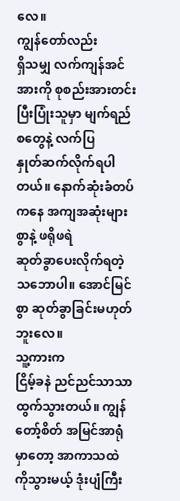လေ။
ကျွန်တော်လည်း
ရှိသမျှ လက်ကျန်အင်အားကို စုစည်းအားတင်းပြီးပြုံးသူမှာ မျက်ရည်စတွေနဲ့ လက်ပြ
နှုတ်ဆက်လိုက်ရပါတယ်။ နောက်ဆုံးခံတပ်ကနေ အကျအဆုံးများစွာနဲ့ ဖရိုဖရဲ
ဆုတ်ခွာပေးလိုက်ရတဲ့ သဘောပါ။ အောင်မြင်စွာ ဆုတ်ခွာခြင်းမဟုတ်ဘူးလေ။
သူ့ကားက
ငြိမ့်ခနဲ ညင်ညင်သာသာ ထွက်သွားတယ်။ ကျွန်တော့်စိတ် အမြင်အာရုံမှာတော့ အာကာသထဲ
ကိုသွားမယ့် ဒုံးပျံကြီး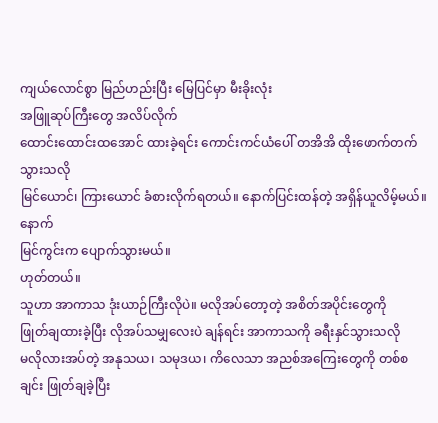ကျယ်လောင်စွာ မြည်ဟည်းပြီး မြေပြင်မှာ မီးခိုးလုံး
အဖြူဆုပ်ကြီးတွေ အလိပ်လိုက်
ထောင်းထောင်းထအောင် ထားခဲ့ရင်း ကောင်းကင်ယံပေါ် တအိအိ ထိုးဖောက်တက်သွားသလို
မြင်ယောင်၊ ကြားယောင် ခံစားလိုက်ရတယ်။ နောက်ပြင်းထန်တဲ့ အရှိန်ယူလိမ့်မယ်။ နောက်
မြင်ကွင်းက ပျောက်သွားမယ်။
ဟုတ်တယ်။
သူဟာ အာကာသ ဒုံးယာဉ်ကြီးလိုပဲ။ မလိုအပ်တော့တဲ့ အစိတ်အပိုင်းတွေကို
ဖြုတ်ချထားခဲ့ပြီး လိုအပ်သမျှလေးပဲ ချန်ရင်း အာကာသကို ခရီးနှင်သွားသလို
မလိုလားအပ်တဲ့ အနုသယ၊ သမုဒယ၊ ကိလေသာ အညစ်အကြေးတွေကို တစ်စချင်း ဖြုတ်ချခဲ့ပြီး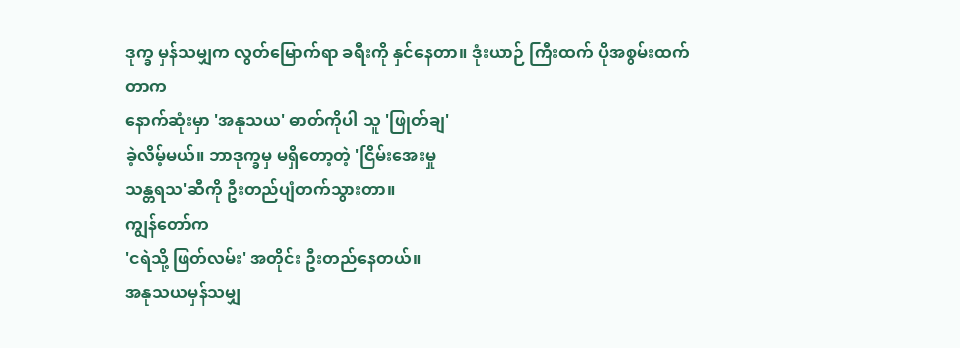ဒုက္ခ မှန်သမျှက လွတ်မြောက်ရာ ခရီးကို နှင်နေတာ။ ဒုံးယာဉ် ကြီးထက် ပိုအစွမ်းထက်တာက
နောက်ဆုံးမှာ 'အနုသယ' ဓာတ်ကိုပါ သူ 'ဖြုတ်ချ'
ခဲ့လိမ့်မယ်။ ဘာဒုက္ခမှ မရှိတော့တဲ့ 'ငြိမ်းအေးမှု
သန္တရသ'ဆီကို ဦးတည်ပျံတက်သွားတာ။
ကျွန်တော်က
'ငရဲသို့ ဖြတ်လမ်း' အတိုင်း ဦးတည်နေတယ်။
အနုသယမှန်သမျှ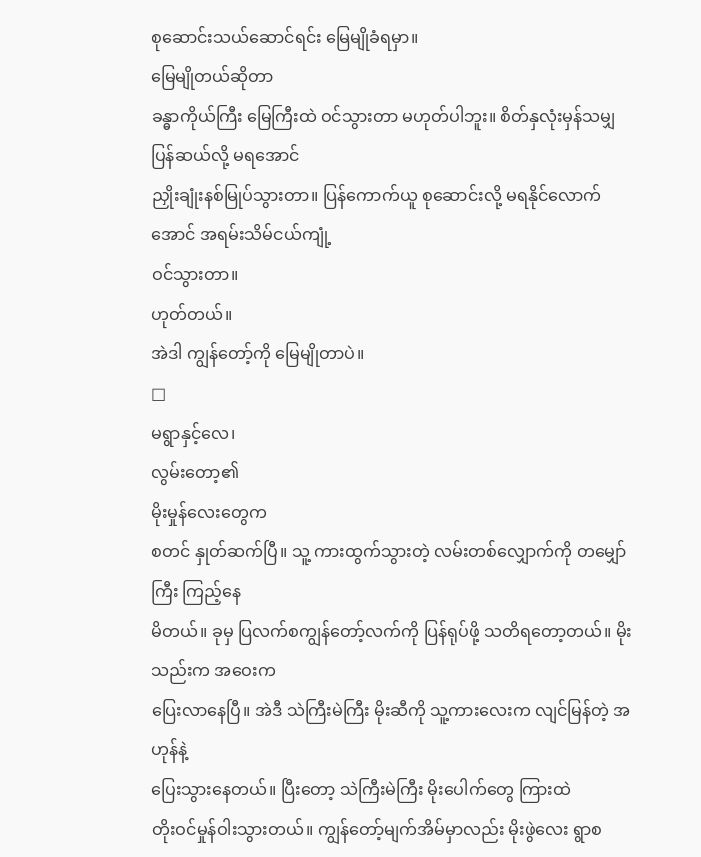စုဆောင်းသယ်ဆောင်ရင်း မြေမျိုခံရမှာ။
မြေမျိုတယ်ဆိုတာ
ခန္ဓာကိုယ်ကြီး မြေကြီးထဲ ဝင်သွားတာ မဟုတ်ပါဘူး။ စိတ်နှလုံးမှန်သမျှ ပြန်ဆယ်လို့ မရအောင်
ညှိုးချုံးနစ်မြုပ်သွားတာ။ ပြန်ကောက်ယူ စုဆောင်းလို့ မရနိုင်လောက်အောင် အရမ်းသိမ်ငယ်ကျုံ့
ဝင်သွားတာ။
ဟုတ်တယ်။
အဲဒါ ကျွန်တော့်ကို မြေမျိုတာပဲ။
□
မရွာနှင့်လေ၊
လွမ်းတော့၏
မိုးမှုန်လေးတွေက
စတင် နှုတ်ဆက်ပြီ။ သူ့ ကားထွက်သွားတဲ့ လမ်းတစ်လျှောက်ကို တမျှော်ကြီး ကြည့်နေ
မိတယ်။ ခုမှ ပြလက်စကျွန်တော့်လက်ကို ပြန်ရုပ်ဖို့ သတိရတော့တယ်။ မိုးသည်းက အဝေးက
ပြေးလာနေပြီ။ အဲဒီ သဲကြီးမဲကြီး မိုးဆီကို သူ့ကားလေးက လျင်မြန်တဲ့ အဟုန်နဲ့
ပြေးသွားနေတယ်။ ပြီးတော့ သဲကြီးမဲကြီး မိုးပေါက်တွေ ကြားထဲ
တိုးဝင်မှုန်ဝါးသွားတယ်။ ကျွန်တော့်မျက်အိမ်မှာလည်း မိုးဖွဲလေး ရွာစ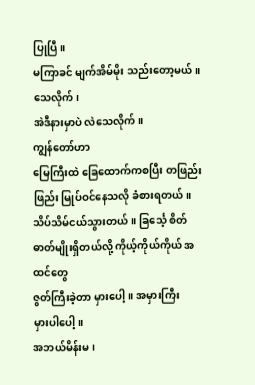ပြုပြီ။
မကြာခင် မျက်အိမ်မိုး သည်းတော့မယ်။
သေလိုက်၊
အဲဒီနားမှာပဲ လဲသေလိုက်။
ကျွန်တော်ဟာ
မြေကြီးထဲ ခြေထောက်ကစပြီး တဖြည်းဖြည်း မြုပ်ဝင်နေသလို ခံစားရတယ်။
သိပ်သိမ်ငယ်သွားတယ်။ ခြင်္သေ့ စိတ်ဓာတ်မျိုးရှိတယ်လို့ ကိုယ့်ကိုယ်ကိုယ် အထင်တွေ
ဇွတ်ကြီးခဲ့တာ မှားပေါ့။ အမှားကြီး
မှားပါပေါ့။
အဘယ်မိန်းမ၊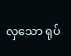လှသော ရုပ်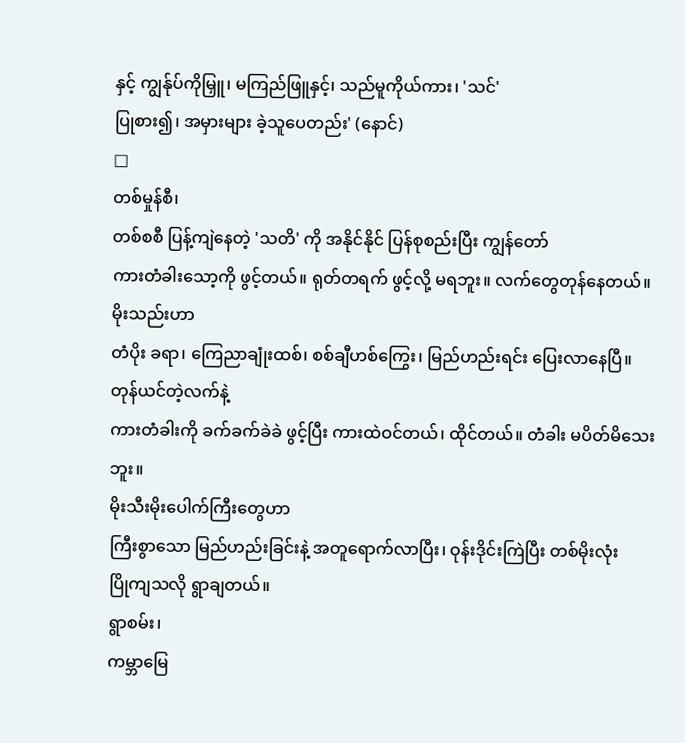နှင့် ကျွန်ုပ်ကိုမြှူ၊ မကြည်ဖြူနှင့်၊ သည်မူကိုယ်ကား၊ 'သင်'
ပြုစား၍၊ အမှားများ ခဲ့သူပေတည်း' (နောင်)
□
တစ်မှုန်စီ၊
တစ်စစီ ပြန့်ကျဲနေတဲ့ 'သတိ' ကို အနိုင်နိုင် ပြန်စုစည်းပြီး ကျွန်တော်
ကားတံခါးသော့ကို ဖွင့်တယ်။ ရုတ်တရက် ဖွင့်လို့ မရဘူး။ လက်တွေတုန်နေတယ်။ မိုးသည်းဟာ
တံပိုး ခရာ၊ ကြေညာချုံးထစ်၊ စစ်ချီဟစ်ကြွေး၊ မြည်ဟည်းရင်း ပြေးလာနေပြီ။
တုန်ယင်တဲ့လက်နဲ့
ကားတံခါးကို ခက်ခက်ခဲခဲ ဖွင့်ပြီး ကားထဲဝင်တယ်၊ ထိုင်တယ်။ တံခါး မပိတ်မိသေးဘူး။
မိုးသီးမိုးပေါက်ကြီးတွေဟာ
ကြီးစွာသော မြည်ဟည်းခြင်းနဲ့ အတူရောက်လာပြီး၊ ဝုန်းဒိုင်းကြဲပြီး တစ်မိုးလုံး
ပြိုကျသလို ရွာချတယ်။
ရွာစမ်း၊
ကမ္ဘာမြေ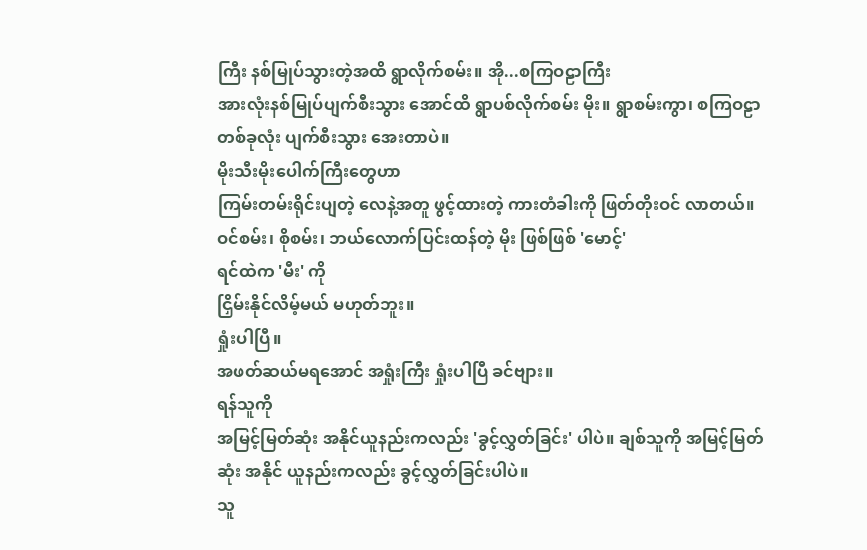ကြီး နစ်မြုပ်သွားတဲ့အထိ ရွာလိုက်စမ်း။ အို...စကြဝဠာကြီး
အားလုံးနစ်မြုပ်ပျက်စီးသွား အောင်ထိ ရွာပစ်လိုက်စမ်း မိုး။ ရွာစမ်းကွာ၊ စကြဝဠာ
တစ်ခုလုံး ပျက်စီးသွား အေးတာပဲ။
မိုးသီးမိုးပေါက်ကြီးတွေဟာ
ကြမ်းတမ်းရိုင်းပျတဲ့ လေနဲ့အတူ ဖွင့်ထားတဲ့ ကားတံခါးကို ဖြတ်တိုးဝင် လာတယ်။
ဝင်စမ်း၊ စိုစမ်း၊ ဘယ်လောက်ပြင်းထန်တဲ့ မိုး ဖြစ်ဖြစ် 'မောင့်'
ရင်ထဲက 'မီး' ကို
ငြှိမ်းနိုင်လိမ့်မယ် မဟုတ်ဘူး။
ရှုံးပါပြီ။
အဖတ်ဆယ်မရအောင် အရှုံးကြီး ရှုံးပါပြီ ခင်ဗျား။
ရန်သူကို
အမြင့်မြတ်ဆုံး အနိုင်ယူနည်းကလည်း 'ခွင့်လွှတ်ခြင်း' ပါပဲ။ ချစ်သူကို အမြင့်မြတ်ဆုံး အနိုင် ယူနည်းကလည်း ခွင့်လွှတ်ခြင်းပါပဲ။
သူ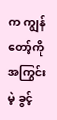က ကျွန်တော့်ကို အကြွင်းမဲ့ ခွင့်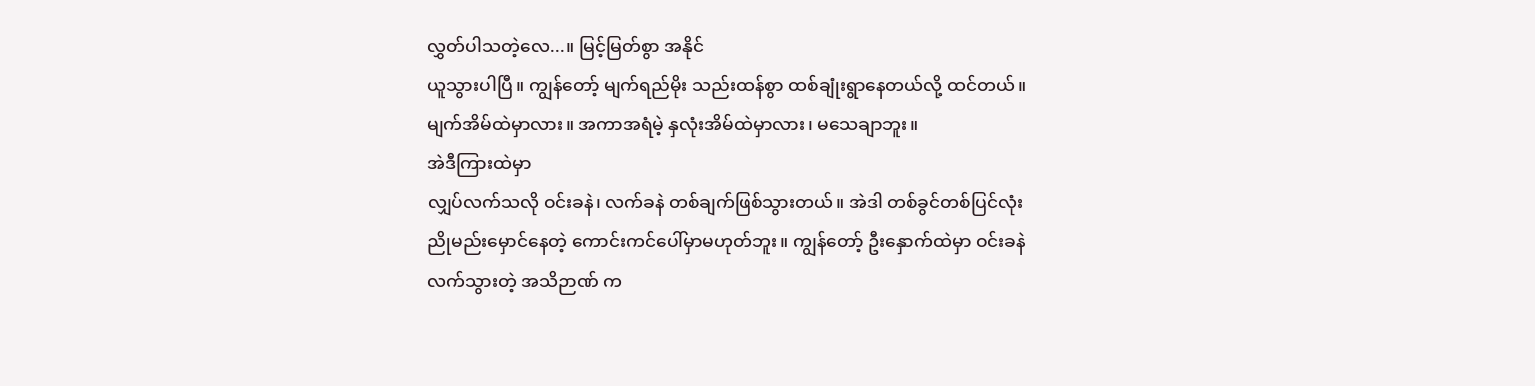လွှတ်ပါသတဲ့လေ...။ မြင့်မြတ်စွာ အနိုင်
ယူသွားပါပြီ။ ကျွန်တော့် မျက်ရည်မိုး သည်းထန်စွာ ထစ်ချုံးရွာနေတယ်လို့ ထင်တယ်။
မျက်အိမ်ထဲမှာလား။ အကာအရံမဲ့ နှလုံးအိမ်ထဲမှာလား၊ မသေချာဘူး။
အဲဒီကြားထဲမှာ
လျှပ်လက်သလို ဝင်းခနဲ၊ လက်ခနဲ တစ်ချက်ဖြစ်သွားတယ်။ အဲဒါ တစ်ခွင်တစ်ပြင်လုံး
ညိုမည်းမှောင်နေတဲ့ ကောင်းကင်ပေါ်မှာမဟုတ်ဘူး။ ကျွန်တော့် ဦးနှောက်ထဲမှာ ဝင်းခနဲ
လက်သွားတဲ့ အသိဉာဏ် က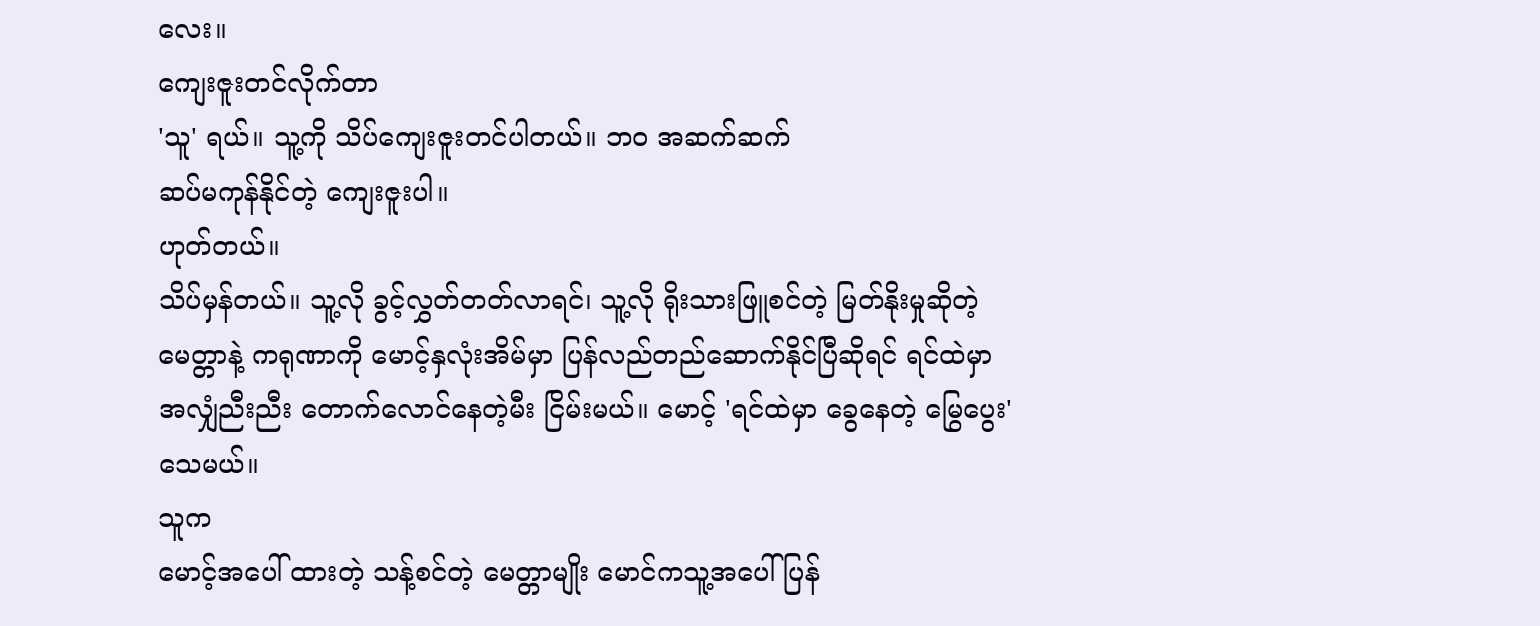လေး။
ကျေးဇူးတင်လိုက်တာ
'သူ' ရယ်။ သူ့ကို သိပ်ကျေးဇူးတင်ပါတယ်။ ဘဝ အဆက်ဆက်
ဆပ်မကုန်နိုင်တဲ့ ကျေးဇူးပါ။
ဟုတ်တယ်။
သိပ်မှန်တယ်။ သူ့လို ခွင့်လွှတ်တတ်လာရင်၊ သူ့လို ရိုးသားဖြူစင်တဲ့ မြတ်နိုးမှုဆိုတဲ့
မေတ္တာနဲ့ ကရုဏာကို မောင့်နှလုံးအိမ်မှာ ပြန်လည်တည်ဆောက်နိုင်ပြီဆိုရင် ရင်ထဲမှာ
အလျှံညီးညီး တောက်လောင်နေတဲ့မီး ငြိမ်းမယ်။ မောင့် 'ရင်ထဲမှာ ခွေနေတဲ့ မြွေပွေး'
သေမယ်။
သူက
မောင့်အပေါ် ထားတဲ့ သန့်စင်တဲ့ မေတ္တာမျိုး မောင်ကသူ့အပေါ် ပြန်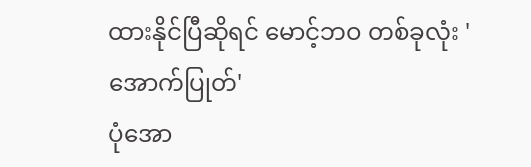ထားနိုင်ပြီဆိုရင် မောင့်ဘဝ တစ်ခုလုံး 'အောက်ပြုတ်'
ပုံအော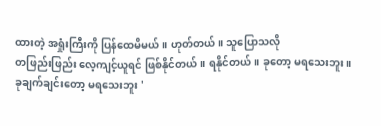ထားတဲ့ အရှုံးကြီးကို ပြန်ထေမိမယ်။ ဟုတ်တယ်။ သူပြောသလို
တဖြည်းဖြည်း လေ့ကျင့်ယူရင် ဖြစ်နိုင်တယ်။ ရနိုင်တယ်။ ခုတော့ မရသေးဘူး။
ခုချက်ချင်းတော့ မရသေးဘူး '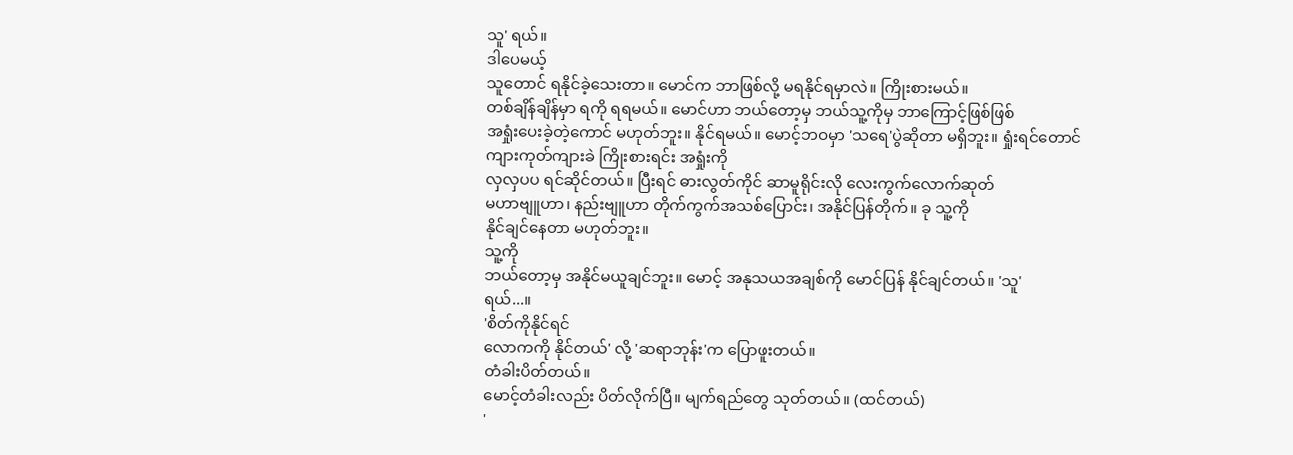သူ' ရယ်။
ဒါပေမယ့်
သူတောင် ရနိုင်ခဲ့သေးတာ။ မောင်က ဘာဖြစ်လို့ မရနိုင်ရမှာလဲ။ ကြိုးစားမယ်။
တစ်ချိန်ချိန်မှာ ရကို ရရမယ်။ မောင်ဟာ ဘယ်တော့မှ ဘယ်သူ့ကိုမှ ဘာကြောင့်ဖြစ်ဖြစ်
အရှုံးပေးခဲ့တဲ့ကောင် မဟုတ်ဘူး။ နိုင်ရမယ်။ မောင့်ဘဝမှာ 'သရေ'ပွဲဆိုတာ မရှိဘူး။ ရှုံးရင်တောင် ကျားကုတ်ကျားခဲ ကြိုးစားရင်း အရှုံးကို
လှလှပပ ရင်ဆိုင်တယ်။ ပြီးရင် ဓားလွတ်ကိုင် ဆာမူရိုင်းလို လေးကွက်လောက်ဆုတ်
မဟာဗျူဟာ၊ နည်းဗျူဟာ တိုက်ကွက်အသစ်ပြောင်း၊ အနိုင်ပြန်တိုက်။ ခု သူ့ကို
နိုင်ချင်နေတာ မဟုတ်ဘူး။
သူ့ကို
ဘယ်တော့မှ အနိုင်မယူချင်ဘူး။ မောင့် အနုသယအချစ်ကို မောင်ပြန် နိုင်ချင်တယ်။ 'သူ'
ရယ်...။
'စိတ်ကိုနိုင်ရင်
လောကကို နိုင်တယ်' လို့ 'ဆရာဘုန်း'က ပြောဖူးတယ်။
တံခါးပိတ်တယ်။
မောင့်တံခါးလည်း ပိတ်လိုက်ပြီ။ မျက်ရည်တွေ သုတ်တယ်။ (ထင်တယ်)
'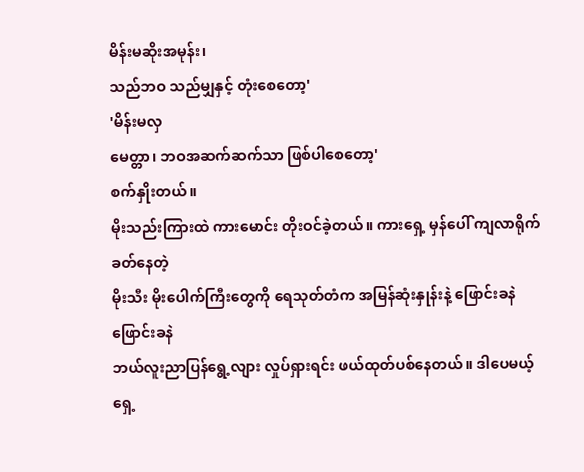မိန်းမဆိုးအမုန်း၊
သည်ဘဝ သည်မျှနှင့် တုံးစေတော့'
'မိန်းမလှ
မေတ္တာ၊ ဘဝအဆက်ဆက်သာ ဖြစ်ပါစေတော့'
စက်နှိုးတယ်။
မိုးသည်းကြားထဲ ကားမောင်း တိုးဝင်ခဲ့တယ်။ ကားရှေ့ မှန်ပေါ် ကျလာရိုက်ခတ်နေတဲ့
မိုးသီး မိုးပေါက်ကြီးတွေကို ရေသုတ်တံက အမြန်ဆုံးနှုန်းနဲ့ ဖြောင်းခနဲ ဖြောင်းခနဲ
ဘယ်လူးညာပြန်ရွေ့လျား လှုပ်ရှားရင်း ဖယ်ထုတ်ပစ်နေတယ်။ ဒါပေမယ့် ရှေ့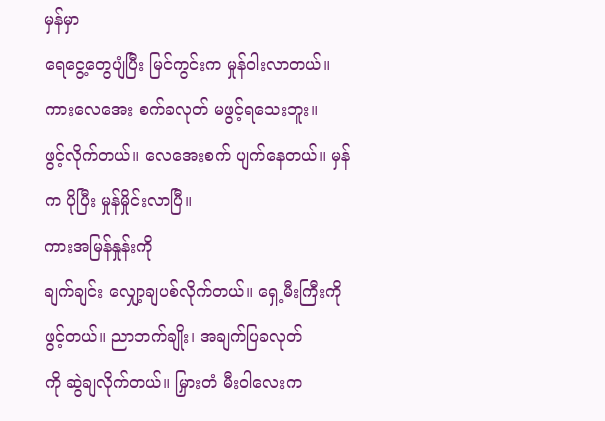မှန်မှာ
ရေငွေ့တွေပျံပြီး မြင်ကွင်းက မှုန်ဝါးလာတယ်။ ကားလေအေး စက်ခလုတ် မဖွင့်ရသေးဘူး။
ဖွင့်လိုက်တယ်။ လေအေးစက် ပျက်နေတယ်။ မှန်က ပိုပြီး မှုန်မှိုင်းလာပြီ။
ကားအမြန်နှုန်းကို
ချက်ချင်း လျှော့ချပစ်လိုက်တယ်။ ရှေ့မီးကြီးကိုဖွင့်တယ်။ ညာဘက်ချိုး၊ အချက်ပြခလုတ်
ကို ဆွဲချလိုက်တယ်။ မြှားတံ မီးဝါလေးက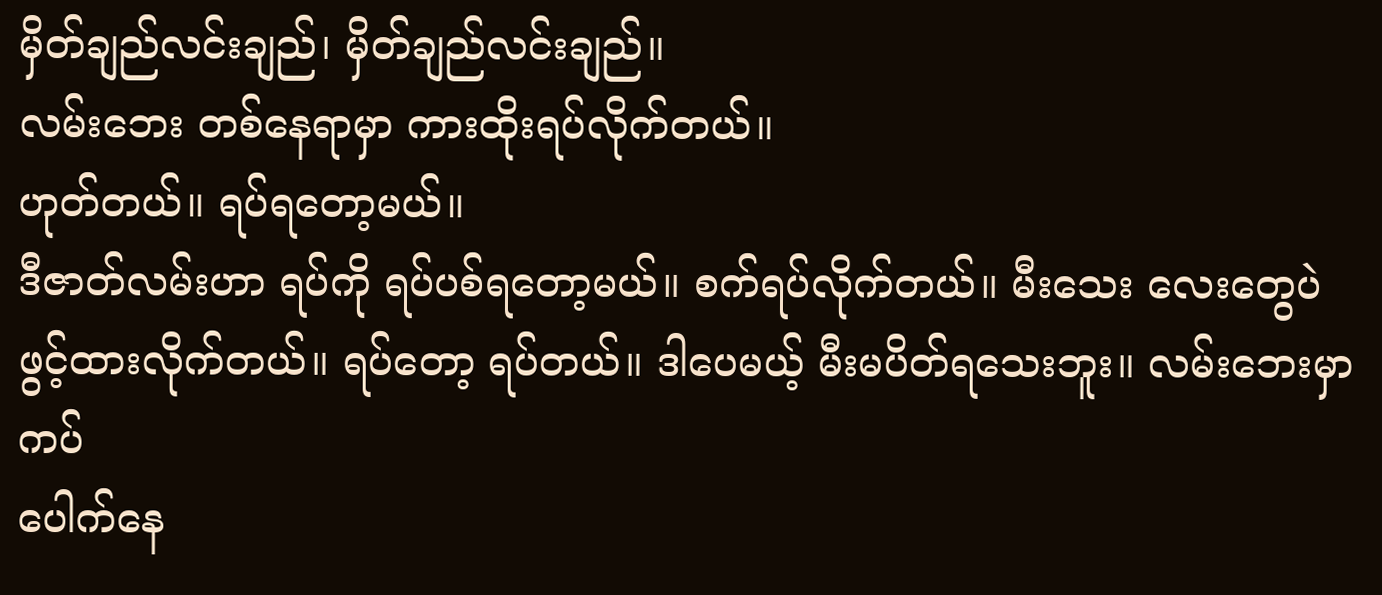မှိတ်ချည်လင်းချည်၊ မှိတ်ချည်လင်းချည်။
လမ်းဘေး တစ်နေရာမှာ ကားထိုးရပ်လိုက်တယ်။
ဟုတ်တယ်။ ရပ်ရတော့မယ်။
ဒီဇာတ်လမ်းဟာ ရပ်ကို ရပ်ပစ်ရတော့မယ်။ စက်ရပ်လိုက်တယ်။ မီးသေး လေးတွေပဲ
ဖွင့်ထားလိုက်တယ်။ ရပ်တော့ ရပ်တယ်။ ဒါပေမယ့် မီးမပိတ်ရသေးဘူး။ လမ်းဘေးမှာကပ်
ပေါက်နေ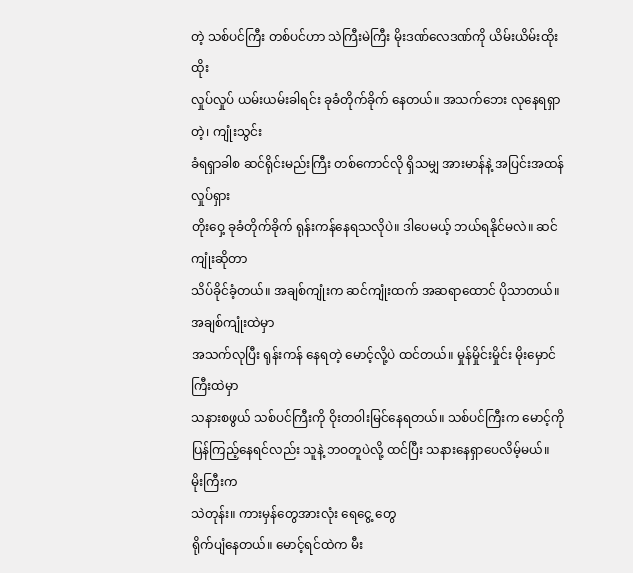တဲ့ သစ်ပင်ကြီး တစ်ပင်ဟာ သဲကြီးမဲကြီး မိုးဒဏ်လေဒဏ်ကို ယိမ်းယိမ်းထိုးထိုး
လှုပ်လှုပ် ယမ်းယမ်းခါရင်း ခုခံတိုက်ခိုက် နေတယ်။ အသက်ဘေး လုနေရရှာတဲ့၊ ကျုံးသွင်း
ခံရရှာခါစ ဆင်ရိုင်းမည်းကြီး တစ်ကောင်လို ရှိသမျှ အားမာန်နဲ့ အပြင်းအထန် လှုပ်ရှား
တိုးဝှေ့ ခုခံတိုက်ခိုက် ရုန်းကန်နေရသလိုပဲ။ ဒါပေမယ့် ဘယ်ရနိုင်မလဲ။ ဆင်ကျုံးဆိုတာ
သိပ်ခိုင်ခံ့တယ်။ အချစ်ကျုံးက ဆင်ကျုံးထက် အဆရာထောင် ပိုသာတယ်။ အချစ်ကျုံးထဲမှာ
အသက်လုပြီး ရုန်းကန် နေရတဲ့ မောင့်လို့ပဲ ထင်တယ်။ မှုန်မှိုင်းမှိုင်း မိုးမှောင်ကြီးထဲမှာ
သနားစဖွယ် သစ်ပင်ကြီးကို ဝိုးတဝါးမြင်နေရတယ်။ သစ်ပင်ကြီးက မောင့်ကို
ပြန်ကြည့်နေရင်လည်း သူနဲ့ ဘဝတူပဲလို့ ထင်ပြီး သနားနေရှာပေလိမ့်မယ်။
မိုးကြီးက
သဲတုန်း။ ကားမှန်တွေအားလုံး ရေငွေ့ တွေ
ရိုက်ပျံနေတယ်။ မောင့်ရင်ထဲက မီး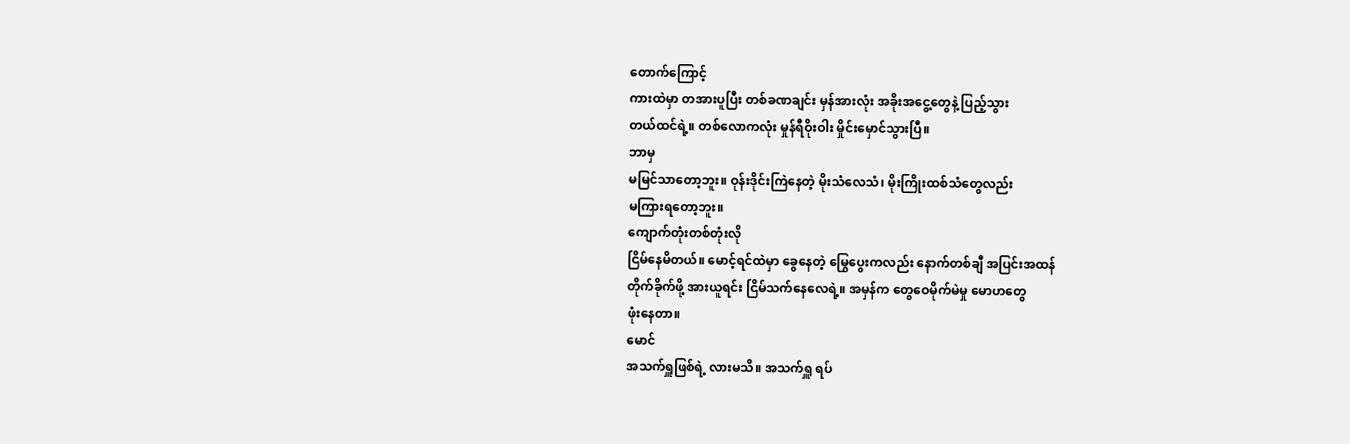တောက်ကြောင့်
ကားထဲမှာ တအားပူပြီး တစ်ခဏချင်း မှန်အားလုံး အခိုးအငွေ့တွေနဲ့ ပြည့်သွား
တယ်ထင်ရဲ့။ တစ်လောကလုံး မှုန်ရီဝိုးဝါး မှိုင်းမှောင်သွားပြီ။
ဘာမှ
မမြင်သာတော့ဘူး။ ဝုန်းဒိုင်းကြဲနေတဲ့ မိုးသံလေသံ၊ မိုးကြိုးထစ်သံတွေလည်း
မကြားရတော့ဘူး။
ကျောက်တုံးတစ်တုံးလို
ငြိမ်နေမိတယ်။ မောင့်ရင်ထဲမှာ ခွေနေတဲ့ မြွေပွေးကလည်း နောက်တစ်ချီ အပြင်းအထန်
တိုက်ခိုက်ဖို့ အားယူရင်း ငြိမ်သက်နေလေရဲ့။ အမှန်က တွေဝေမိုက်မဲမှု မောဟတွေ
ဖုံးနေတာ။
မောင်
အသက်ရှူဖြစ်ရဲ့ လားမသိ။ အသက်ရှူ ရပ်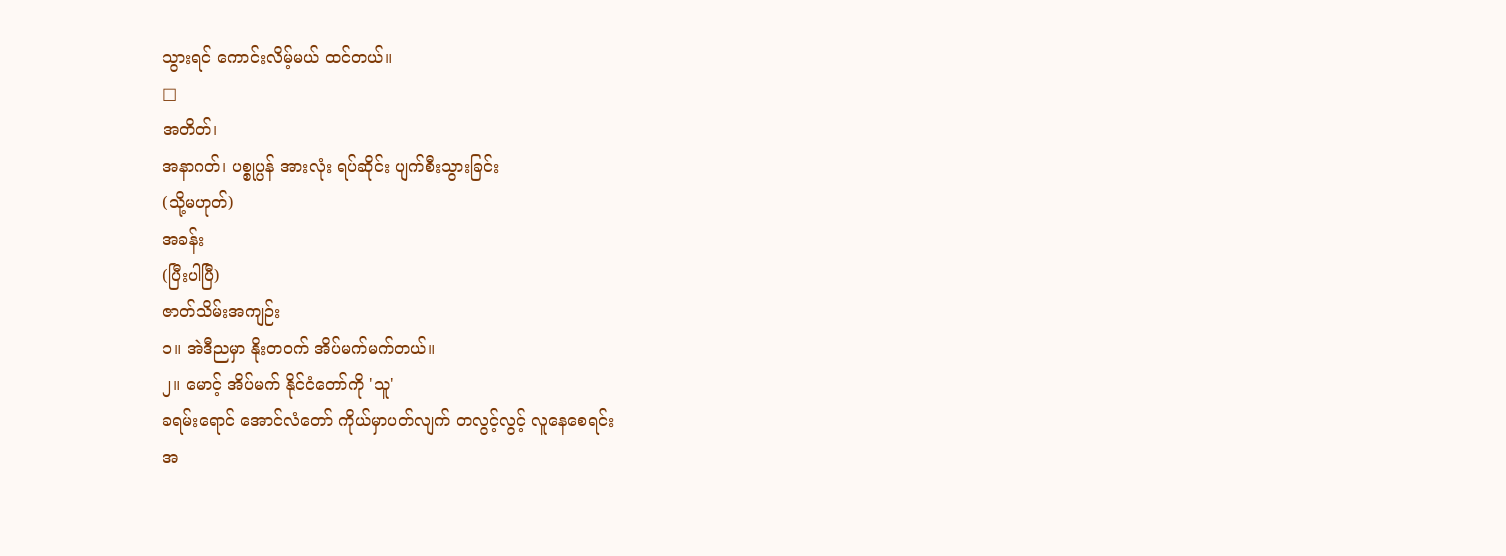သွားရင် ကောင်းလိမ့်မယ် ထင်တယ်။
□
အတိတ်၊
အနာဂတ်၊ ပစ္စုပ္ပန် အားလုံး ရပ်ဆိုင်း ပျက်စီးသွားခြင်း
(သို့မဟုတ်)
အခန်း
(ပြီးပါပြီ)
ဇာတ်သိမ်းအကျဉ်း
၁။ အဲဒီညမှာ နိုးတဝက် အိပ်မက်မက်တယ်။
၂။ မောင့် အိပ်မက် နိုင်ငံတော်ကို 'သူ'
ခရမ်းရောင် အောင်လံတော် ကိုယ်မှာပတ်လျက် တလွင့်လွင့် လူနေစေရင်း
အ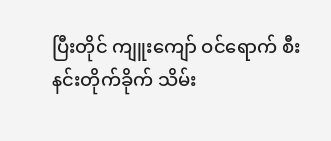ပြီးတိုင် ကျူးကျော် ဝင်ရောက် စီးနင်းတိုက်ခိုက် သိမ်း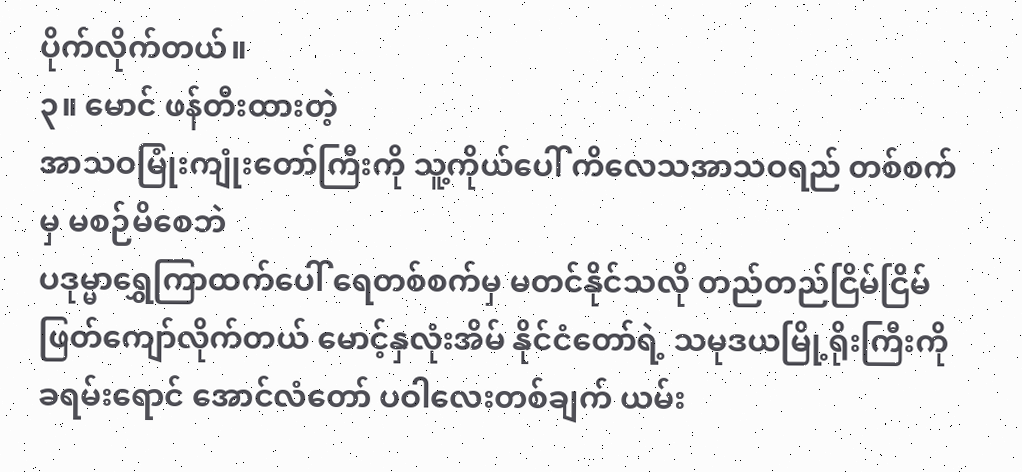ပိုက်လိုက်တယ်။
၃။ မောင် ဖန်တီးထားတဲ့
အာသဝမြုံးကျုံးတော်ကြီးကို သူ့ကိုယ်ပေါ် ကိလေသအာသဝရည် တစ်စက်မှ မစဉ်မိစေဘဲ
ပဒုမ္မာရွှေကြာထက်ပေါ် ရေတစ်စက်မှ မတင်နိုင်သလို တည်တည်ငြိမ်ငြိမ်
ဖြတ်ကျော်လိုက်တယ် မောင့်နှလုံးအိမ် နိုင်ငံတော်ရဲ့ သမုဒယမြို့ရိုးကြီးကို
ခရမ်းရောင် အောင်လံတော် ပဝါလေးတစ်ချက် ယမ်း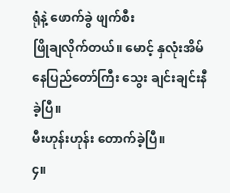ရုံနဲ့ ဖောက်ခွဲ ဖျက်စီး
ဖြိုချလိုက်တယ်။ မောင့် နှလုံးအိမ် နေပြည်တော်ကြီး သွေး ချင်းချင်းနီခဲ့ပြီ။
မီးဟုန်းဟုန်း တောက်ခဲ့ပြီ။
၄။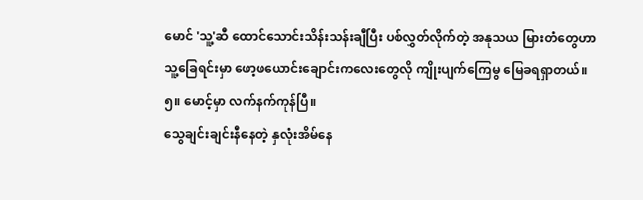မောင် 'သူ့'ဆီ ထောင်သောင်းသိန်းသန်းချီပြီး ပစ်လွှတ်လိုက်တဲ့ အနုသယ မြားတံတွေဟာ
သူ့ခြေရင်းမှာ ဖော့ဖယောင်းချောင်းကလေးတွေလို ကျိုးပျက်ကြေမွ မြေခရရှာတယ်။
၅။ မောင့်မှာ လက်နက်ကုန်ပြီ။
သွေချင်းချင်းနီနေတဲ့ နှလုံးအိမ်နေ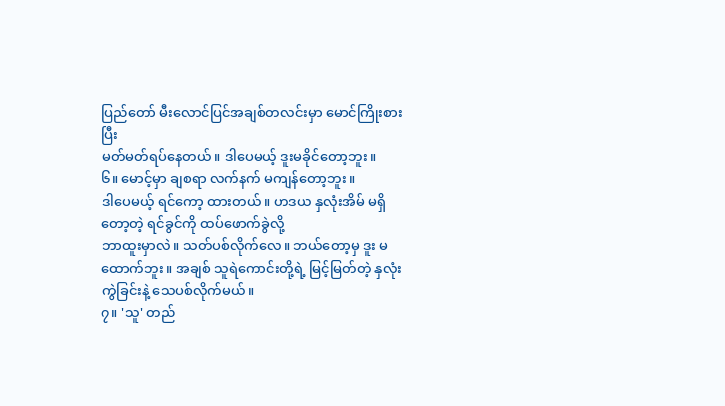ပြည်တော် မီးလောင်ပြင်အချစ်တလင်းမှာ မောင်ကြိုးစားပြီး
မတ်မတ်ရပ်နေတယ်။ ဒါပေမယ့် ဒူးမခိုင်တော့ဘူး။
၆။ မောင့်မှာ ချစရာ လက်နက် မကျန်တော့ဘူး။
ဒါပေမယ့် ရင်ကော့ ထားတယ်။ ဟဒယ နှလုံးအိမ် မရှိတော့တဲ့ ရင်ခွင်ကို ထပ်ဖောက်ခွဲလို့
ဘာထူးမှာလဲ။ သတ်ပစ်လိုက်လေ။ ဘယ်တော့မှ ဒူး မထောက်ဘူး။ အချစ် သူရဲကောင်းတို့ရဲ့ မြင့်မြတ်တဲ့ နှလုံးကွဲခြင်းနဲ့ သေပစ်လိုက်မယ်။
၇။ 'သူ' တည်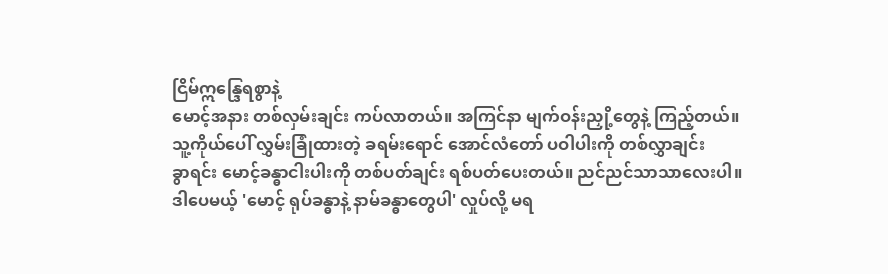ငြိမ်ဣန္ဒြေရစွာနဲ့
မောင့်အနား တစ်လှမ်းချင်း ကပ်လာတယ်။ အကြင်နာ မျက်ဝန်းညှို့တွေနဲ့ ကြည့်တယ်။
သူ့ကိုယ်ပေါ် လွှမ်းခြုံထားတဲ့ ခရမ်းရောင် အောင်လံတော် ပဝါပါးကို တစ်လွှာချင်း
ခွာရင်း မောင့်ခန္ဓာငါးပါးကို တစ်ပတ်ချင်း ရစ်ပတ်ပေးတယ်။ ညင်ညင်သာသာလေးပါ။
ဒါပေမယ့် 'မောင့် ရုပ်ခန္ဓာနဲ့ နာမ်ခန္ဓာတွေပါ' လှုပ်လို့ မရ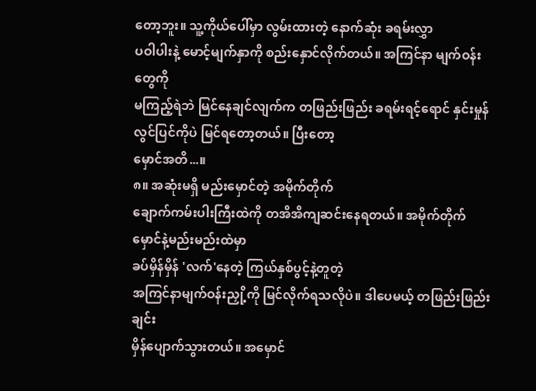တော့ဘူး။ သူ့ကိုယ်ပေါ်မှာ လွမ်းထားတဲ့ နောက်ဆုံး ခရမ်းလွှာ
ပဝါပါးနဲ့ မောင့်မျက်နှာကို စည်းနှောင်လိုက်တယ်။ အကြင်နာ မျက်ဝန်းတွေကို
မကြည့်ရဲဘဲ မြင်နေချင်လျက်က တဖြည်းဖြည်း ခရမ်းရင့်ရောင် နှင်းမှုန်လွင်ပြင်ကိုပဲ မြင်ရတော့တယ်။ ပြီးတော့
မှောင်အတိ...။
၈။ အဆုံးမရှိ မည်းမှောင်တဲ့ အမိုက်တိုက်
ချောက်ကမ်းပါးကြီးထဲကို တအိအိကျဆင်းနေရတယ်။ အမိုက်တိုက် မှောင်နဲ့မည်းမည်းထဲမှာ
ခပ်မှိန်မှိန် 'လက်'နေတဲ့ ကြယ်နှစ်ပွင့်နဲ့တူတဲ့
အကြင်နာမျက်ဝန်းညှို့ကို မြင်လိုက်ရသလိုပဲ။ ဒါပေမယ့် တဖြည်းဖြည်းချင်း
မှိန်ပျောက်သွားတယ်။ အမှောင်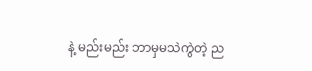နဲ့ မည်းမည်း ဘာမှမသဲကွဲတဲ့ ည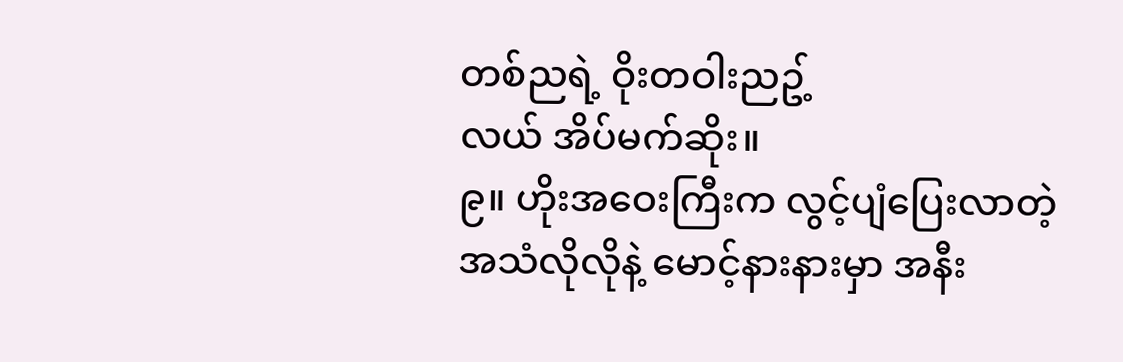တစ်ညရဲ့ ဝိုးတဝါးညဥ့်
လယ် အိပ်မက်ဆိုး။
၉။ ဟိုးအဝေးကြီးက လွင့်ပျံပြေးလာတဲ့
အသံလိုလိုနဲ့ မောင့်နားနားမှာ အနီး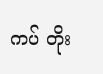ကပ် တိုး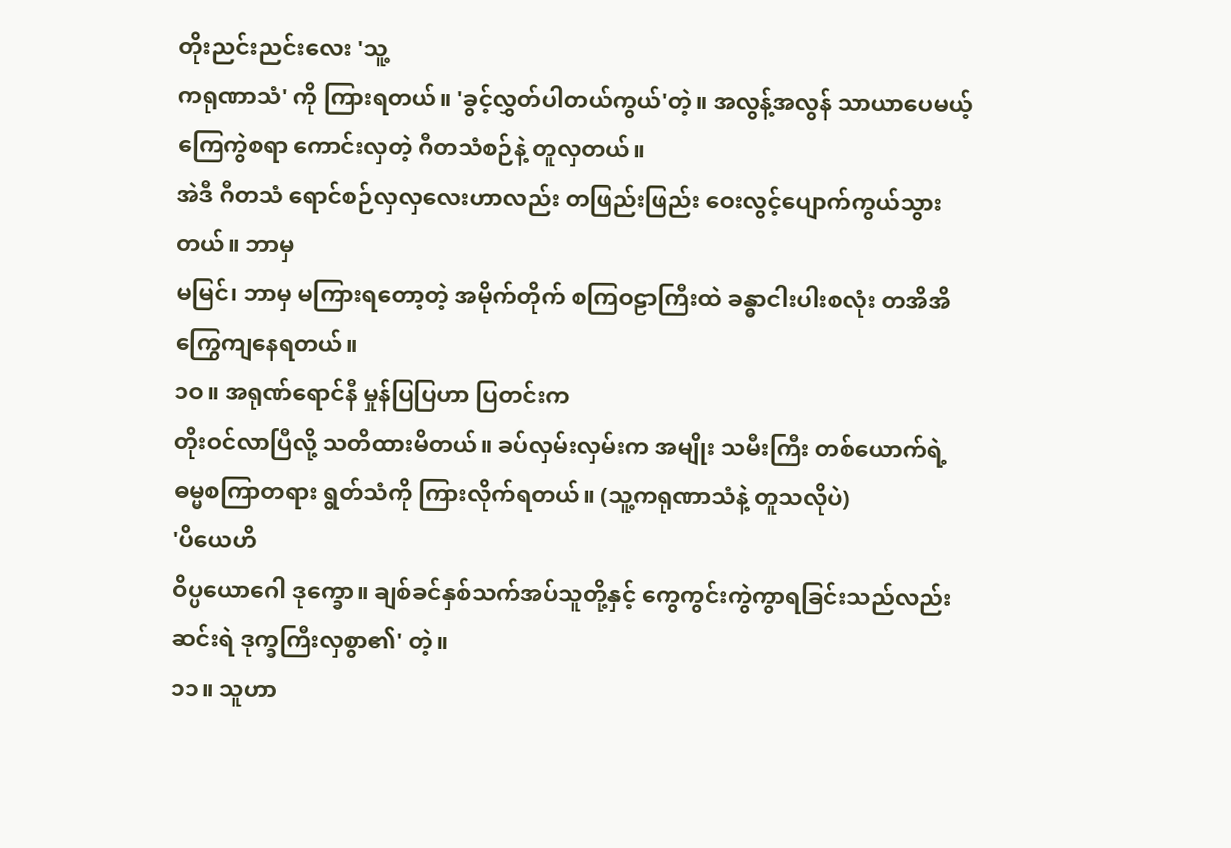တိုးညင်းညင်းလေး 'သူ့
ကရုဏာသံ' ကို ကြားရတယ်။ 'ခွင့်လွှတ်ပါတယ်ကွယ်'တဲ့။ အလွန့်အလွန် သာယာပေမယ့် ကြေကွဲစရာ ကောင်းလှတဲ့ ဂီတသံစဉ်နဲ့ တူလှတယ်။
အဲဒီ ဂီတသံ ရောင်စဉ်လှလှလေးဟာလည်း တဖြည်းဖြည်း ဝေးလွင့်ပျောက်ကွယ်သွား တယ်။ ဘာမှ
မမြင်၊ ဘာမှ မကြားရတော့တဲ့ အမိုက်တိုက် စကြဝဠာကြီးထဲ ခန္ဓာငါးပါးစလုံး တအိအိ ကြွေကျနေရတယ်။
၁ဝ။ အရုဏ်ရောင်နီ မှုန်ပြပြဟာ ပြတင်းက
တိုးဝင်လာပြီလို့ သတိထားမိတယ်။ ခပ်လှမ်းလှမ်းက အမျိုး သမီးကြီး တစ်ယောက်ရဲ့
ဓမ္မစကြာတရား ရွတ်သံကို ကြားလိုက်ရတယ်။ (သူ့ကရုဏာသံနဲ့ တူသလိုပဲ)
'ပိယေဟိ
ဝိပ္ပယောဂေါ ဒုက္ခော။ ချစ်ခင်နှစ်သက်အပ်သူတို့နှင့် ကွေကွင်းကွဲကွာရခြင်းသည်လည်း
ဆင်းရဲ ဒုက္ခကြီးလှစွာ၏' တဲ့။
၁၁။ သူဟာ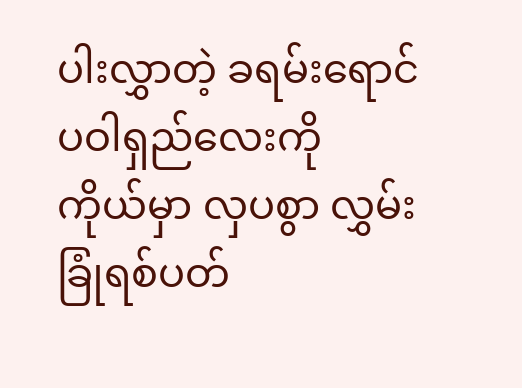ပါးလွှာတဲ့ ခရမ်းရောင် ပဝါရှည်လေးကို
ကိုယ်မှာ လှပစွာ လွှမ်းခြုံရစ်ပတ်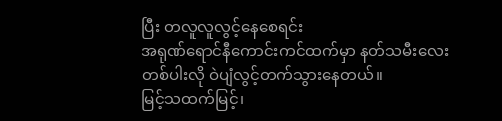ပြီး တလူလူလွင့်နေစေရင်း
အရုဏ်ရောင်နီကောင်းကင်ထက်မှာ နတ်သမီးလေးတစ်ပါးလို ဝဲပျံလွင့်တက်သွားနေတယ်။
မြင့်သထက်မြင့်၊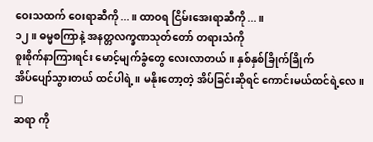ဝေးသထက် ဝေးရာဆီကို...။ ထာဝရ ငြိမ်းအေးရာဆီကို...။
၁၂။ ဓမ္မစကြာနဲ့ အနတ္တလက္ခဏသုတ်တော် တရားသံကို
စူးစိုက်နာကြားရင်း မောင့်မျက်ခွံတွေ လေးလာတယ်။ နှစ်နှစ်ခြိုက်ခြိုက်
အိပ်ပျော်သွားတယ် ထင်ပါရဲ့။ မနိုးတော့တဲ့ အိပ်ခြင်းဆိုရင် ကောင်းမယ်ထင်ရဲ့လေ။
□
ဆရာ ကို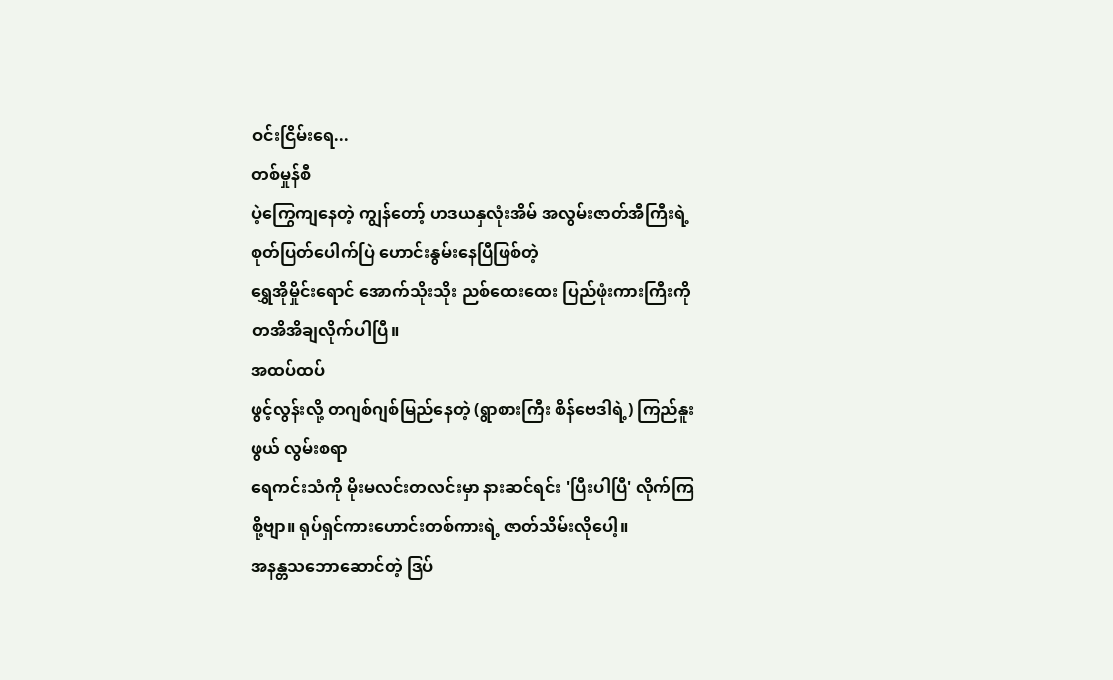ဝင်းငြိမ်းရေ...
တစ်မှုန်စီ
ပဲ့ကြွေကျနေတဲ့ ကျွန်တော့် ဟဒယနှလုံးအိမ် အလွမ်းဇာတ်အီကြီးရဲ့ စုတ်ပြတ်ပေါက်ပြဲ ဟောင်းနွမ်းနေပြီဖြစ်တဲ့
ရွှေအိုမှိုင်းရောင် အောက်သိုးသိုး ညစ်ထေးထေး ပြည်ဖုံးကားကြီးကို
တအိအိချလိုက်ပါပြီ။
အထပ်ထပ်
ဖွင့်လွန်းလို့ တဂျစ်ဂျစ်မြည်နေတဲ့ (ရွာစားကြီး စိန်ဗေဒါရဲ့) ကြည်နူးဖွယ် လွမ်းစရာ
ရေကင်းသံကို မိုးမလင်းတလင်းမှာ နားဆင်ရင်း 'ပြီးပါပြီ' လိုက်ကြစို့ဗျာ။ ရုပ်ရှင်ကားဟောင်းတစ်ကားရဲ့ ဇာတ်သိမ်းလိုပေါ့။
အနန္တသဘောဆောင်တဲ့ ဒြပ်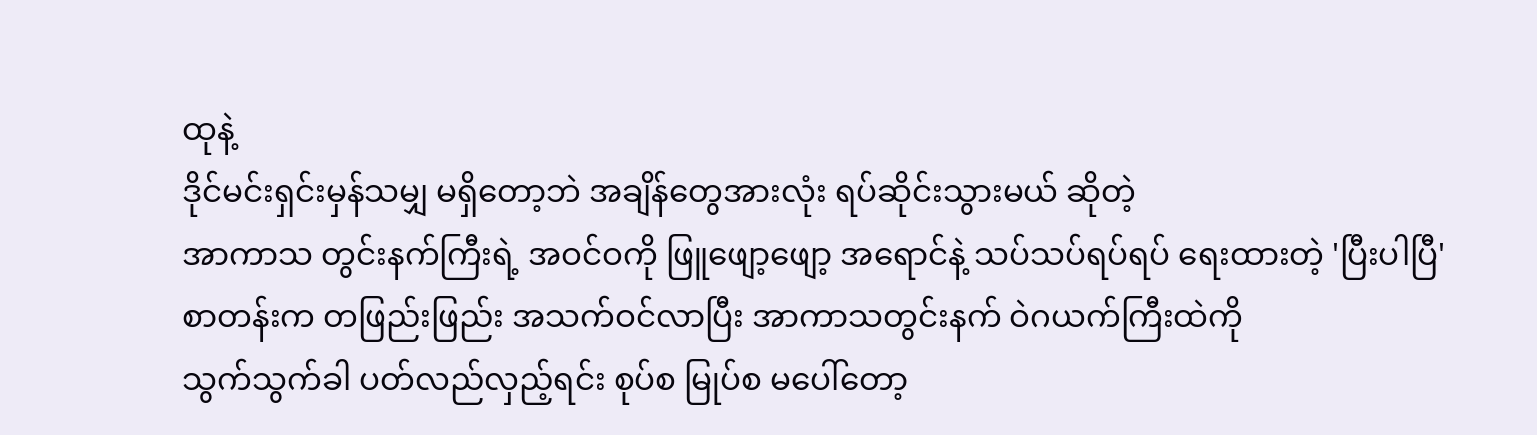ထုနဲ့
ဒိုင်မင်းရှင်းမှန်သမျှ မရှိတော့ဘဲ အချိန်တွေအားလုံး ရပ်ဆိုင်းသွားမယ် ဆိုတဲ့
အာကာသ တွင်းနက်ကြီးရဲ့ အဝင်ဝကို ဖြူဖျော့ဖျော့ အရောင်နဲ့ သပ်သပ်ရပ်ရပ် ရေးထားတဲ့ 'ပြီးပါပြီ'
စာတန်းက တဖြည်းဖြည်း အသက်ဝင်လာပြီး အာကာသတွင်းနက် ဝဲဂယက်ကြီးထဲကို
သွက်သွက်ခါ ပတ်လည်လှည့်ရင်း စုပ်စ မြုပ်စ မပေါ်တော့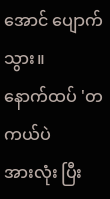အောင် ပျောက်သွား။
နောက်ထပ် 'တကယ်ပဲ
အားလုံး ပြီး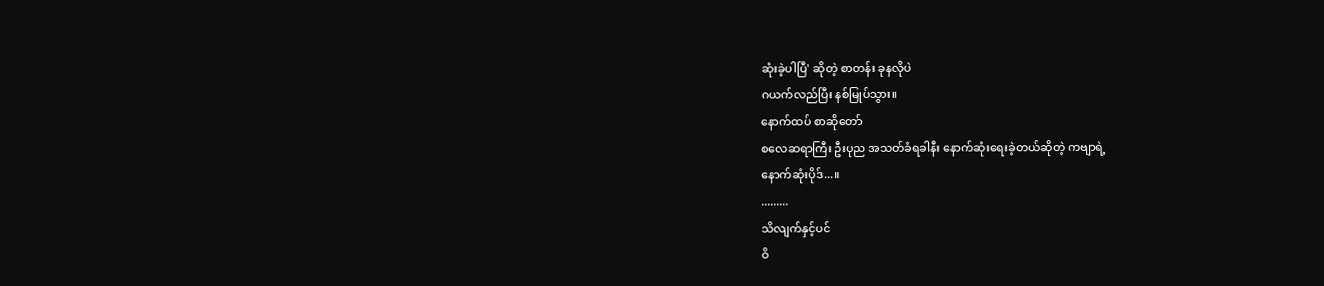ဆုံးခဲ့ပါပြီ' ဆိုတဲ့ စာတန်း ခုနလိုပဲ
ဂယက်လည်ပြီး နစ်မြုပ်သွား။
နောက်ထပ် စာဆိုတော်
စလေဆရာကြီး ဦးပုည အသတ်ခံရခါနီး နောက်ဆုံးရေးခဲ့တယ်ဆိုတဲ့ ကဗျာရဲ့
နောက်ဆုံးပိုဒ်...။
.........
သိလျက်နှင့်ပင်
ဝိ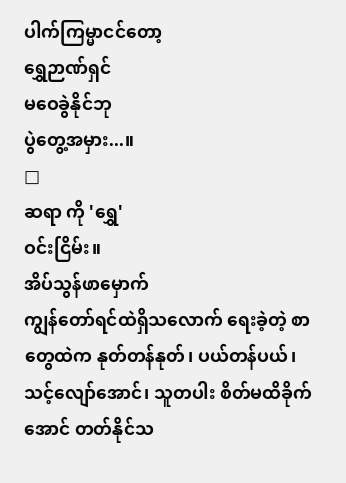ပါက်ကြမ္မာငင်တော့
ရွှေဉာဏ်ရှင်
မဝေခွဲနိုင်ဘု
ပွဲတွေ့အမှား...။
□
ဆရာ ကို 'ရွှေ'
ဝင်းငြိမ်း။
အိပ်သွန်ဖာမှောက်
ကျွန်တော်ရင်ထဲရှိသလောက် ရေးခဲ့တဲ့ စာတွေထဲက နုတ်တန်နုတ်၊ ပယ်တန်ပယ်၊
သင့်လျော်အောင်၊ သူတပါး စိတ်မထိခိုက်အောင် တတ်နိုင်သ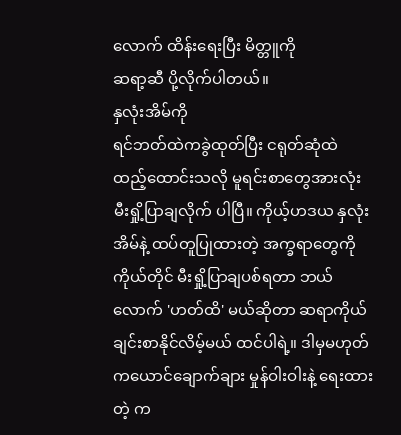လောက် ထိန်းရေးပြီး မိတ္တူကို
ဆရာ့ဆီ ပို့လိုက်ပါတယ်။
နှလုံးအိမ်ကို
ရင်ဘတ်ထဲကခွဲထုတ်ပြီး ငရုတ်ဆုံထဲ ထည့်ထောင်းသလို မူရင်းစာတွေအားလုံး
မီးရှို့ပြာချလိုက် ပါပြီ။ ကိုယ့်ဟဒယ နှလုံးအိမ်နဲ့ ထပ်တူပြုထားတဲ့ အက္ခရာတွေကို
ကိုယ်တိုင် မီးရှို့ပြာချပစ်ရတာ ဘယ်လောက် 'ဟတ်ထိ' မယ်ဆိုတာ ဆရာကိုယ်ချင်းစာနိုင်လိမ့်မယ် ထင်ပါရဲ့။ ဒါမှမဟုတ်
ကယောင်ချောက်ချား မှုန်ဝါးဝါးနဲ့ ရေးထားတဲ့ က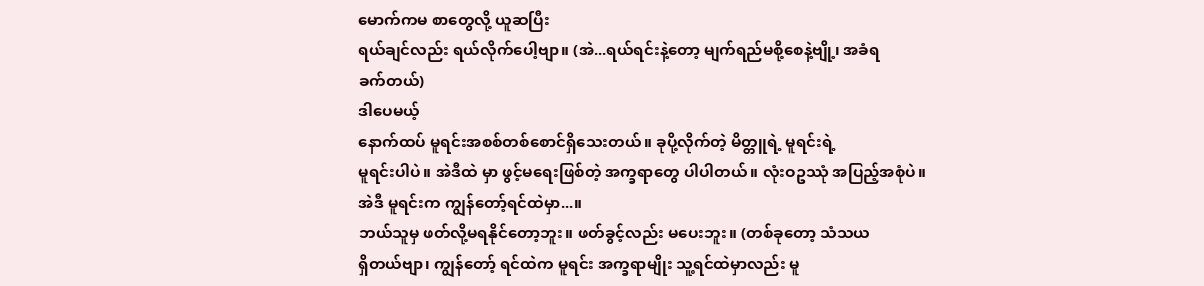မောက်ကမ စာတွေလို့ ယူဆပြီး
ရယ်ချင်လည်း ရယ်လိုက်ပေါ့ဗျာ။ (အဲ...ရယ်ရင်းနဲ့တော့ မျက်ရည်မစို့စေနဲ့ဗျို့၊ အခံရ
ခက်တယ်)
ဒါပေမယ့်
နောက်ထပ် မူရင်းအစစ်တစ်စောင်ရှိသေးတယ်။ ခုပို့လိုက်တဲ့ မိတ္တူရဲ့ မူရင်းရဲ့
မူရင်းပါပဲ။ အဲဒီထဲ မှာ ဖွင့်မရေးဖြစ်တဲ့ အက္ခရာတွေ ပါပါတယ်။ လုံးဝဥဿုံ အပြည့်အစုံပဲ။
အဲဒီ မူရင်းက ကျွန်တော့်ရင်ထဲမှာ...။
ဘယ်သူမှ ဖတ်လို့မရနိုင်တော့ဘူး။ ဖတ်ခွင့်လည်း မပေးဘူး။ (တစ်ခုတော့ သံသယ
ရှိတယ်ဗျာ၊ ကျွန်တော့် ရင်ထဲက မူရင်း အက္ခရာမျိုး သူ့ရင်ထဲမှာလည်း မူ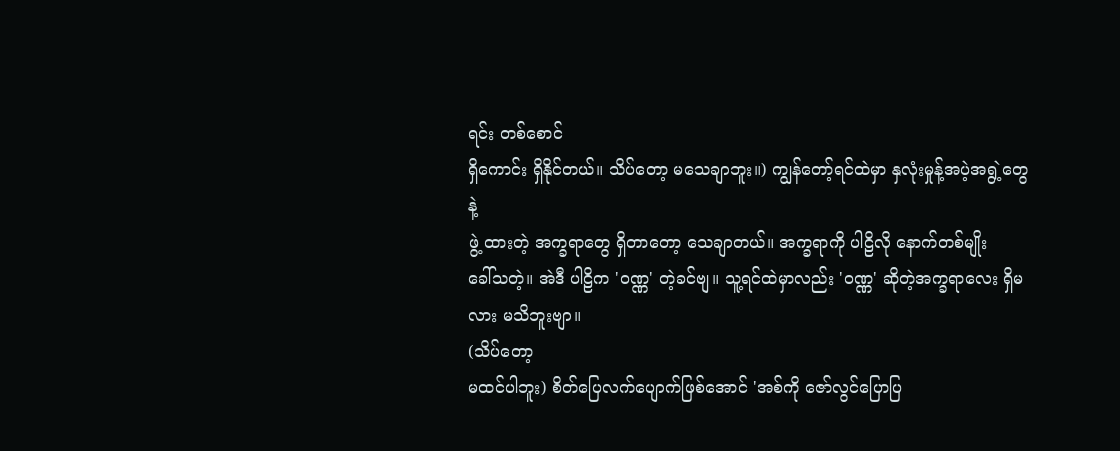ရင်း တစ်စောင်
ရှိကောင်း ရှိနိုင်တယ်။ သိပ်တော့ မသေချာဘူး။) ကျွန်တော့်ရင်ထဲမှာ နှလုံးမှုန့်အပဲ့အရွဲ့တွေနဲ့
ဖွဲ့ ထားတဲ့ အက္ခရာတွေ ရှိတာတော့ သေချာတယ်။ အက္ခရာကို ပါဠိလို နောက်တစ်မျိုး
ခေါ်သတဲ့။ အဲဒီ ပါဠိက 'ဝဏ္ဏ' တဲ့ခင်ဗျ။ သူ့ရင်ထဲမှာလည်း 'ဝဏ္ဏ' ဆိုတဲ့အက္ခရာလေး ရှိမလား မသိဘူးဗျာ။
(သိပ်တော့
မထင်ပါဘူး) စိတ်ပြေလက်ပျောက်ဖြစ်အောင် 'အစ်ကို ဇော်လွင်ပြောပြ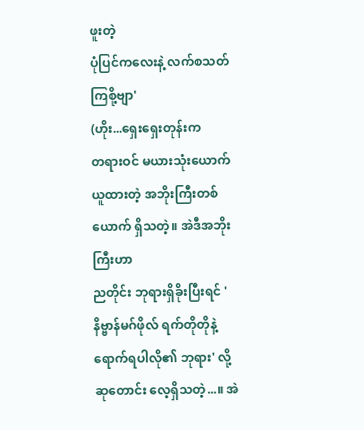ဖူးတဲ့
ပုံပြင်ကလေးနဲ့ လက်စသတ်ကြစို့ဗျာ'
(ဟိုး...ရှေးရှေးတုန်းက
တရားဝင် မယားသုံးယောက်ယူထားတဲ့ အဘိုးကြီးတစ်ယောက် ရှိသတဲ့။ အဲဒီအဘိုးကြီးဟာ
ညတိုင်း ဘုရားရှိခိုးပြီးရင် 'နိဗ္ဗာန်မဂ်ဖိုလ် ရက်တိုတိုနဲ့
ရောက်ရပါလို၏ ဘုရား' လို့ ဆုတောင်း လေ့ရှိသတဲ့...။ အဲ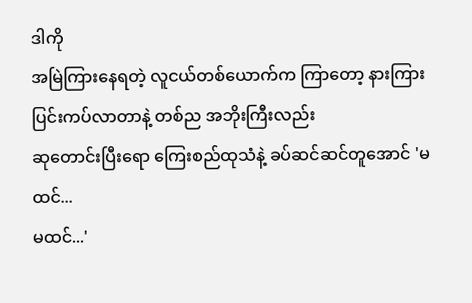ဒါကို
အမြဲကြားနေရတဲ့ လူငယ်တစ်ယောက်က ကြာတော့ နားကြားပြင်းကပ်လာတာနဲ့ တစ်ည အဘိုးကြီးလည်း
ဆုတောင်းပြီးရော ကြေးစည်ထုသံနဲ့ ခပ်ဆင်ဆင်တူအောင် 'မထင်...
မထင်...'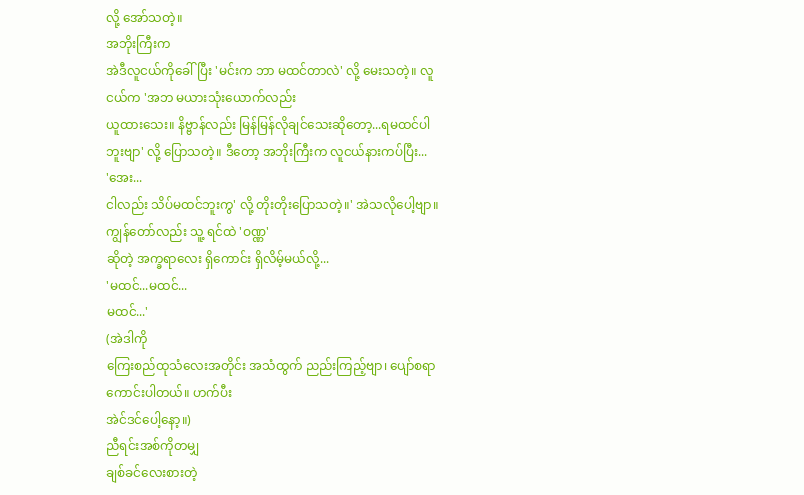လို့ အော်သတဲ့။
အဘိုးကြီးက
အဲဒီလူငယ်ကိုခေါ်ပြီး 'မင်းက ဘာ မထင်တာလဲ' လို့ မေးသတဲ့။ လူငယ်က 'အဘ မယားသုံးယောက်လည်း
ယူထားသေး။ နိဗ္ဗာန်လည်း မြန်မြန်လိုချင်သေးဆိုတော့...ရမထင်ပါဘူးဗျာ' လို့ ပြောသတဲ့။ ဒီတော့ အဘိုးကြီးက လူငယ်နားကပ်ပြီး...
'အေး...
ငါလည်း သိပ်မထင်ဘူးကွ' လို့ တိုးတိုးပြောသတဲ့။' အဲသလိုပေါ့ဗျာ။ ကျွန်တော်လည်း သူ့ ရင်ထဲ 'ဝဏ္ဏ'
ဆိုတဲ့ အက္ခရာလေး ရှိကောင်း ရှိလိမ့်မယ်လို့...
'မထင်...မထင်...
မထင်...'
(အဲဒါကို
ကြေးစည်ထုသံလေးအတိုင်း အသံထွက် ညည်းကြည့်ဗျာ၊ ပျော်စရာကောင်းပါတယ်။ ဟက်ပီး
အဲင်ဒင်ပေါ့နော့။)
ညီရင်းအစ်ကိုတမျှ
ချစ်ခင်လေးစားတဲ့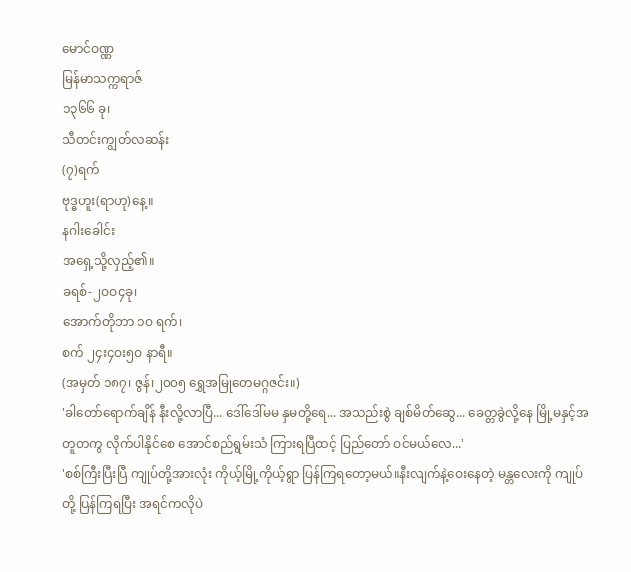မောင်ဝဏ္ဏ
မြန်မာသက္ကရာဇ်
၁၃၆၆ ခု၊
သီတင်းကျွတ်လဆန်း
(၇)ရက်
ဗုဒ္ဓဟူး(ရာဟု)နေ့။
နဂါးခေါင်း
အရှေ့သို့လှည့်၏။
ခရစ်-၂ဝဝ၄ခု၊
အောက်တိုဘာ ၁ဝ ရက်၊
စက် ၂၄း၄ဝး၅ဝ နာရီ။
(အမှတ် ၁၈၇၊ ဇွန်၊၂၀၀၅ ရွှေအမြုတေမဂ္ဂဇင်း။)
'ခါတော်ရောက်ချိန် နီးလို့လာပြီ... ဒေါ်ဒေါ်မမ နှမတို့ရေ... အသည်းစွဲ ချစ်မိတ်ဆွေ... ခေတ္တခွဲလို့နေ မြို့မနှင့်အတူတကွ လိုက်ပါနိုင်စေ အောင်စည်ရွမ်းသံ ကြားရပြီထင့် ပြည်တော် ဝင်မယ်လေ...'
'စစ်ကြီးပြီးပြီ ကျုပ်တို့အားလုံး ကိုယ့်မြို့ကိုယ့်ရွာ ပြန်ကြရတော့မယ်။နီးလျက်နဲ့ဝေးနေတဲ့ မန္တလေးကို ကျုပ်တို့ ပြန်ကြရပြီး အရင်ကလိုပဲ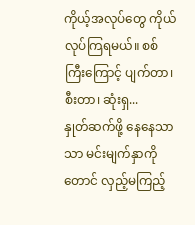ကိုယ့်အလုပ်တွေ ကိုယ်လုပ်ကြရမယ်။ စစ်ကြီးကြောင့် ပျက်တာ၊ စီးတာ၊ ဆုံးရှ...
နှုတ်ဆက်ဖို့ နေနေသာသာ မင်းမျက်နှာကိုတောင် လှည့်မကြည့်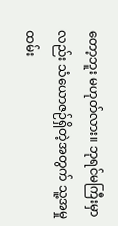တော့ဘူး မဟုတ်လား။ ဘုရင်မကြီးမှာလည်း သံယောဇဉ်ရှိတဲ့အတွက် သူ့အမှုထမ်း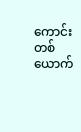ကောင်း တစ်ယောက်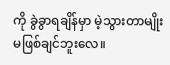ကို ခွဲခွာရချိန်မှာ မဲ့သွားတာမျိုး မဖြစ်ချင်ဘူးလေ။